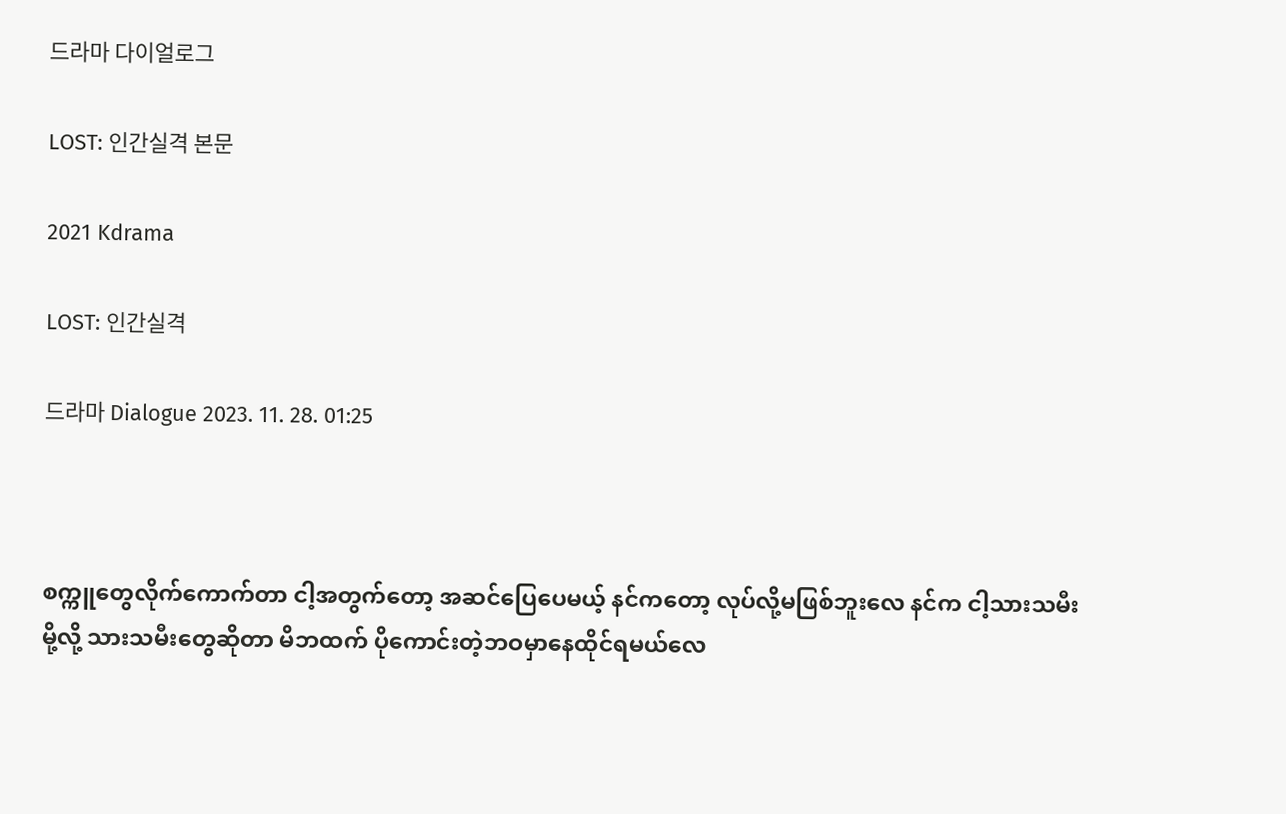드라마 다이얼로그

LOST: 인간실격 본문

2021 Kdrama

LOST: 인간실격

드라마 Dialogue 2023. 11. 28. 01:25



စက္ကူတွေလိုက်ကောက်တာ ငါ့အတွက်တော့ အဆင်ပြေပေမယ့် နင်ကတော့ လုပ်လို့မဖြစ်ဘူးလေ နင်က ငါ့သားသမီးမို့လို့ သားသမီးတွေဆိုတာ မိဘထက် ပိုကောင်းတဲ့ဘဝမှာနေထိုင်ရမယ်လေ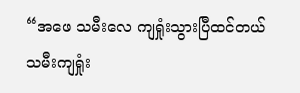“အဖေ သမီးလေ ကျရှုံးသွားပြီထင်တယ်
သမီးကျရှုံး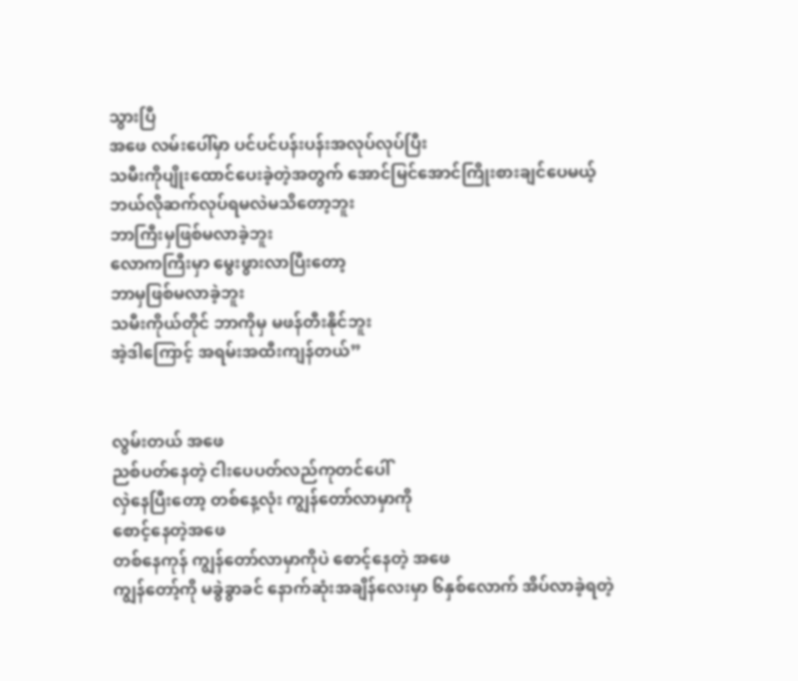သွားပြီ
အဖေ လမ်းပေါ်မှာ ပင်ပင်ပန်းပန်းအလုပ်လုပ်ပြီး
သမီးကိုပျိုးထောင်ပေးခဲ့တဲ့အတွက် အောင်မြင်အောင်ကြိုးစားချင်ပေမယ့်
ဘယ်လိုဆက်လုပ်ရမလဲမသိတော့ဘူး
ဘာကြီးမှဖြစ်မလာခဲ့ဘူး
လောကကြီးမှာ မွေးဖွားလာပြီးတော့
ဘာမှဖြစ်မလာခဲ့ဘူး
သမီးကိုယ်တိုင် ဘာကိုမှ မဖန်တီးနိုင်ဘူး
အဲ့ဒါကြောင့် အရမ်းအထီးကျန်တယ်”


လွမ်းတယ် အဖေ
ညစ်ပတ်နေတဲ့ ငါးပေပတ်လည်ကုတင်ပေါ်
လှဲနေပြီးတော့ တစ်နေ့လုံး ကျွန်တော်လာမှာကို
စောင့်နေတဲ့အဖေ
တစ်နေကုန် ကျွန်တော်လာမှာကိုပဲ စောင့်နေတဲ့ အဖေ
ကျွန်တော့်ကို မခွဲခွာခင် နောက်ဆုံးအချိန်လေးမှာ ၆နှစ်လောက် အိပ်လာခဲ့ရတဲ့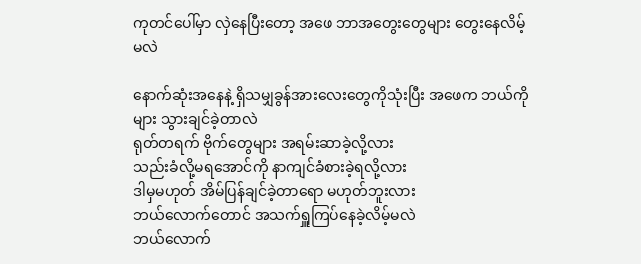ကုတင်ပေါ်မှာ လှဲနေပြီးတော့ အဖေ ဘာအတွေးတွေများ တွေးနေလိမ့်မလဲ

နောက်ဆုံးအနေနဲ့ ရှိသမျှခွန်အားလေးတွေကိုသုံးပြီး အဖေက ဘယ်ကိုများ သွားချင်ခဲ့တာလဲ
ရုတ်တရက် ဗိုက်တွေများ အရမ်းဆာခဲ့လို့လား
သည်းခံလို့မရအောင်ကို နာကျင်ခံစားခဲ့ရလို့လား
ဒါမှမဟုတ် အိမ်ပြန်ချင်ခဲ့တာရော မဟုတ်ဘူးလား
ဘယ်လောက်တောင် အသက်ရှူကြပ်နေခဲ့လိမ့်မလဲ
ဘယ်လောက်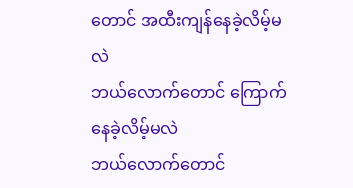တောင် အထီးကျန်နေခဲ့လိမ့်မလဲ
ဘယ်လောက်တောင် ကြောက်နေခဲ့လိမ့်မလဲ
ဘယ်လောက်တောင်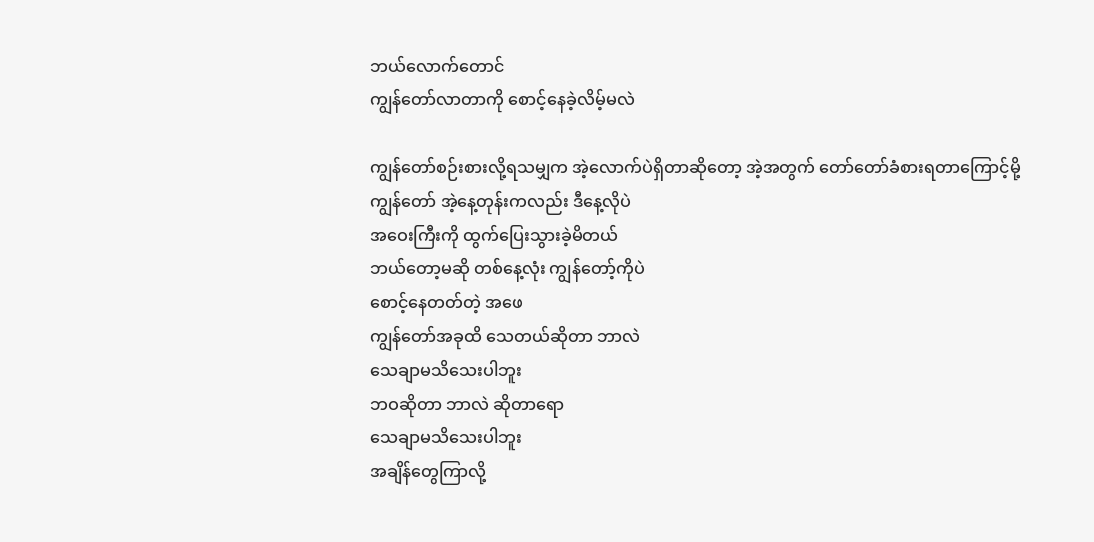ဘယ်လောက်တောင်
ကျွန်တော်လာတာကို စောင့်နေခဲ့လိမ့်မလဲ

ကျွန်တော်စဉ်းစားလို့ရသမျှက အဲ့လောက်ပဲရှိတာဆိုတော့ အဲ့အတွက် တော်တော်ခံစားရတာကြောင့်မို့
ကျွန်တော် အဲ့နေ့တုန်းကလည်း ဒီနေ့လိုပဲ
အဝေးကြီးကို ထွက်ပြေးသွားခဲ့မိတယ်
ဘယ်တော့မဆို တစ်နေ့လုံး ကျွန်တော့်ကိုပဲ
စောင့်နေတတ်တဲ့ အဖေ
ကျွန်တော်အခုထိ သေတယ်ဆိုတာ ဘာလဲ
သေချာမသိသေးပါဘူး
ဘဝဆိုတာ ဘာလဲ ဆိုတာရော
သေချာမသိသေးပါဘူး
အချိန်တွေကြာလို့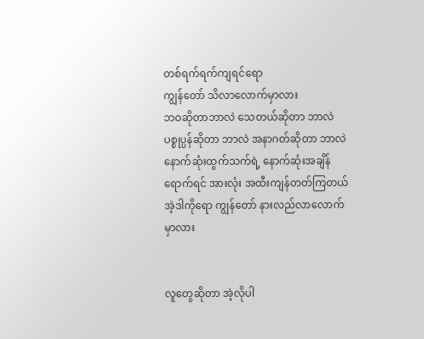တစ်ရက်ရက်ကျရင်ရော
ကျွန်တော် သိလာလောက်မှာလား
ဘဝဆိုတာဘာလဲ သေတယ်ဆိုတာ ဘာလဲ
ပစ္စုပ္ပန်ဆိုတာ ဘာလဲ အနာဂတ်ဆိုတာ ဘာလဲ
နောက်ဆုံးထွက်သက်ရဲ့ နောက်ဆုံးအချိန်ရောက်ရင် အားလုံး အထီးကျန်တတ်ကြတယ်
အဲ့ဒါကိုရော ကျွန်တော် နားလည်လာလောက်မှာလား


လူတွေဆိုတာ အဲ့လိုပါ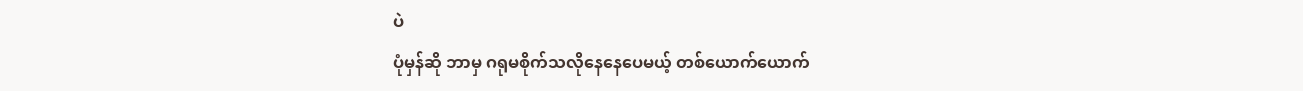ပဲ
ပုံမှန်ဆို ဘာမှ ဂရုမစိုက်သလိုနေနေပေမယ့် တစ်ယောက်ယောက်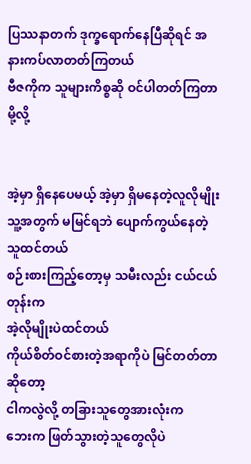ပြဿနာတက် ဒုက္ခရောက်နေပြီဆိုရင် အနားကပ်လာတတ်ကြတယ်
ဗီဇကိုက သူများကိစ္စဆို ဝင်ပါတတ်ကြတာမို့လို့


အဲ့မှာ ရှိနေပေမယ့် အဲ့မှာ ရှိမနေတဲ့လူလိုမျိုး
သူ့အတွက် မမြင်ရဘဲ ပျောက်ကွယ်နေတဲ့သူထင်တယ်
စဉ်းစားကြည့်တော့မှ သမီးလည်း ငယ်ငယ်တုန်းက
အဲ့လိုမျိုးပဲထင်တယ်
ကိုယ်စိတ်ဝင်စားတဲ့အရာကိုပဲ မြင်တတ်တာဆိုတော့
ငါကလွဲလို့ တခြားသူတွေအားလုံးက
ဘေးက ဖြတ်သွားတဲ့သူတွေလိုပဲ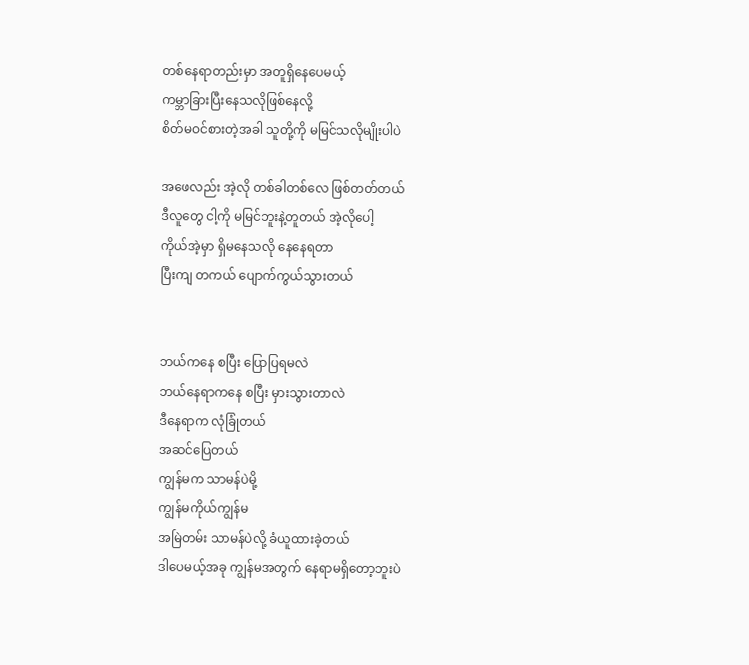တစ်နေရာတည်းမှာ အတူရှိနေပေမယ့်
ကမ္ဘာခြားပြီးနေသလိုဖြစ်နေလို့
စိတ်မဝင်စားတဲ့အခါ သူတို့ကို မမြင်သလိုမျိုးပါပဲ

အဖေလည်း အဲ့လို တစ်ခါတစ်လေ ဖြစ်တတ်တယ်
ဒီလူတွေ ငါ့ကို မမြင်ဘူးနဲ့တူတယ် အဲ့လိုပေါ့
ကိုယ်အဲ့မှာ ရှိမနေသလို နေနေရတာ
ပြီးကျ တကယ် ပျောက်ကွယ်သွားတယ်


ဘယ်ကနေ စပြီး ပြောပြရမလဲ
ဘယ်နေရာကနေ စပြီး မှားသွားတာလဲ
ဒီနေရာက လုံခြုံတယ်
အဆင်ပြေတယ်
ကျွန်မက သာမန်ပဲမို့
ကျွန်မကိုယ်ကျွန်မ
အမြဲတမ်း သာမန်ပဲလို့ ခံယူထားခဲ့တယ်
ဒါပေမယ့်အခု ကျွန်မအတွက် နေရာမရှိတော့ဘူးပဲ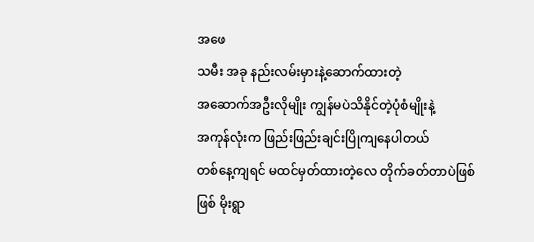အဖေ
သမီး အခု နည်းလမ်းမှားနဲ့ဆောက်ထားတဲ့
အဆောက်အဦးလိုမျိုး ကျွန်မပဲသိနိုင်တဲ့ပုံစံမျိုးနဲ့
အကုန်လုံးက ဖြည်းဖြည်းချင်းပြိုကျနေပါတယ်
တစ်နေ့ကျရင် မထင်မှတ်ထားတဲ့လေ တိုက်ခတ်တာပဲဖြစ်ဖြစ် မိုးရွာ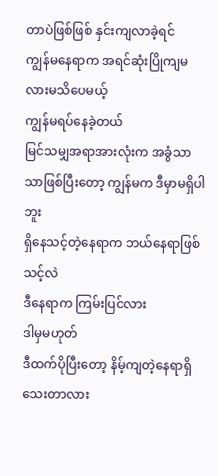တာပဲဖြစ်ဖြစ် နှင်းကျလာခဲ့ရင်
ကျွန်မနေရာက အရင်ဆုံးပြိုကျမလားမသိပေမယ့်
ကျွန်မရပ်နေခဲ့တယ်
မြင်သမျှအရာအားလုံးက အခွံသာသာဖြစ်ပြီးတော့ ကျွန်မက ဒီမှာမရှိပါဘူး
ရှိနေသင့်တဲ့နေရာက ဘယ်နေရာဖြစ်သင့်လဲ
ဒီနေရာက ကြမ်းပြင်လား
ဒါမှမဟုတ်
ဒီထက်ပိုပြီးတော့ နိမ့်ကျတဲ့နေရာရှိသေးတာလား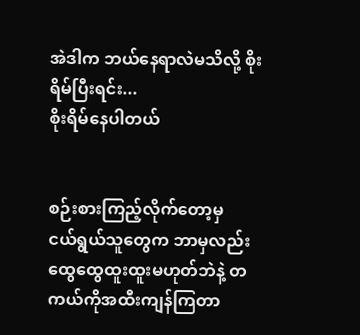အဲဒါက ဘယ်နေရာလဲမသိလို့ စိုးရိမ်ပြီးရင်း...
စိုးရိမ်နေပါတယ်


စဉ်းစားကြည့်လိုက်တော့မှ
ငယ်ရွယ်သူတွေက ဘာမှလည်း ထွေထွေထူးထူးမဟုတ်ဘဲနဲ့ တကယ်ကိုအထီးကျန်ကြတာ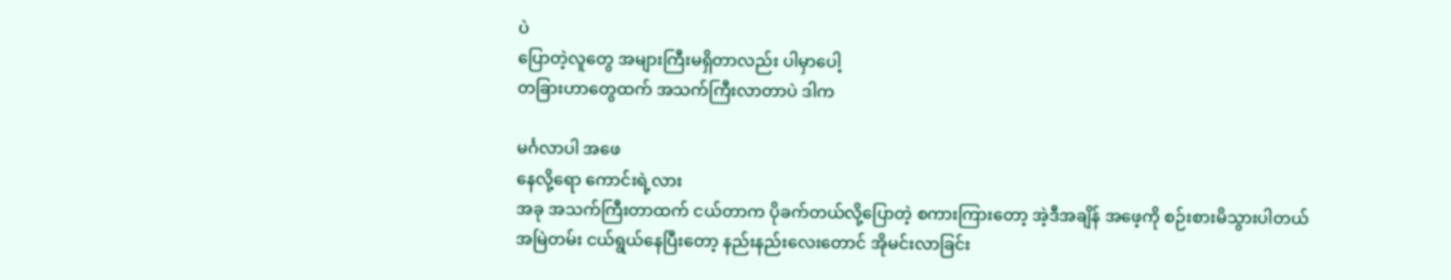ပဲ
ပြောတဲ့လူတွေ အများကြီးမရှိတာလည်း ပါမှာပေါ့
တခြားဟာတွေထက် အသက်ကြီးလာတာပဲ ဒါက

မင်္ဂလာပါ အဖေ
နေလို့ရော ကောင်းရဲ့လား
အခု အသက်ကြီးတာထက် ငယ်တာက ပိုခက်တယ်လို့ပြောတဲ့ စကားကြားတော့ အဲ့ဒီအချိန် အဖေ့ကို စဉ်းစားမိသွားပါတယ်
အမြဲတမ်း ငယ်ရွယ်နေပြီးတော့ နည်းနည်းလေးတောင် အိုမင်းလာခြင်း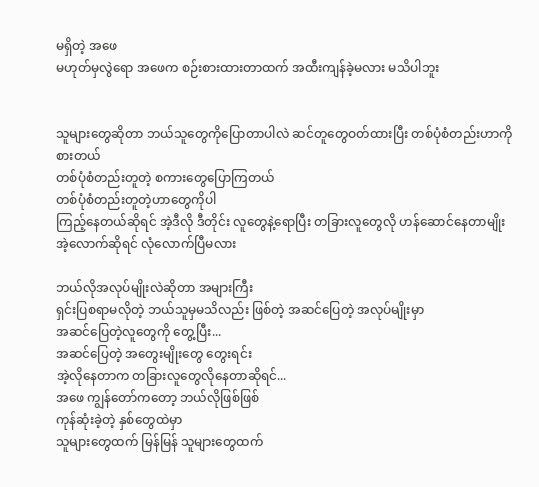မရှိတဲ့ အဖေ
မဟုတ်မှလွဲရော အဖေက စဉ်းစားထားတာထက် အထီးကျန်ခဲ့မလား မသိပါဘူး


သူများတွေဆိုတာ ဘယ်သူတွေကိုပြောတာပါလဲ ဆင်တူတွေဝတ်ထားပြီး တစ်ပုံစံတည်းဟာကို
စားတယ်
တစ်ပုံစံတည်းတူတဲ့ စကားတွေပြောကြတယ်
တစ်ပုံစံတည်းတူတဲ့ဟာတွေကိုပါ
ကြည့်နေတယ်ဆိုရင် အဲ့ဒီလို ဒီတိုင်း လူတွေနဲ့ရောပြီး တခြားလူတွေလို ဟန်ဆောင်နေတာမျိုး
အဲ့လောက်ဆိုရင် လုံလောက်ပြီမလား

ဘယ်လိုအလုပ်မျိုးလဲဆိုတာ အများကြီး
ရှင်းပြစရာမလိုတဲ့ ဘယ်သူမှမသိလည်း ဖြစ်တဲ့ အဆင်ပြေတဲ့ အလုပ်မျိုးမှာ
အဆင်ပြေတဲ့လူတွေကို တွေ့ပြီး...
အဆင်ပြေတဲ့ အတွေးမျိုးတွေ တွေးရင်း
အဲ့လိုနေတာက တခြားလူတွေလိုနေတာဆိုရင်...
အဖေ ကျွန်တော်ကတော့ ဘယ်လိုဖြစ်ဖြစ်
ကုန်ဆုံးခဲ့တဲ့ နှစ်တွေထဲမှာ
သူများတွေထက် မြန်မြန် သူများတွေထက်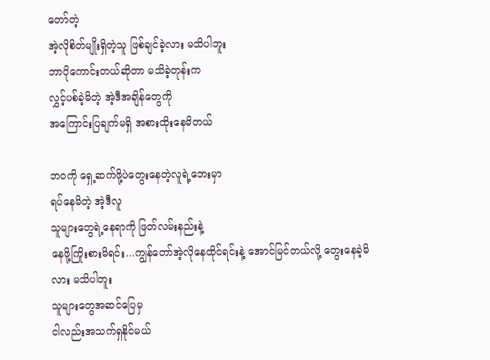တော်တဲ့
အဲ့လိုစိတ်မျိုးရှိတဲ့သူ ဖြစ်ချင်ခဲ့လား မသိပါဘူး
ဘာပိုကောင်းတယ်ဆိုတာ မသိခဲ့တုန်းက
လွှင့်ပစ်ခဲ့မိတဲ့ အဲ့ဒီအချိန်တွေကို
အကြောင်းပြချက်မရှိ အစားထိုးနေမိတယ်

ဘဝကို ရှေ့ဆက်ဖို့ပဲတွေးနေတဲ့လူရဲ့ဘေးမှာ
ရပ်နေမိတဲ့ အဲ့ဒီလူ
သူများတွေရဲ့နေရာကို ဖြတ်လမ်းနည်းနဲ့
နေဖို့ကြိုးစားမိရင်း...ကျွန်တော်အဲ့လိုနေထိုင်ရင်းနဲ့ အောင်မြင်တယ်လို့ တွေးနေခဲ့မိလား မသိပါဘူး
သူများတွေအဆင်ပြေမှ
ငါလည်းအသက်ရှနိုင်မယ်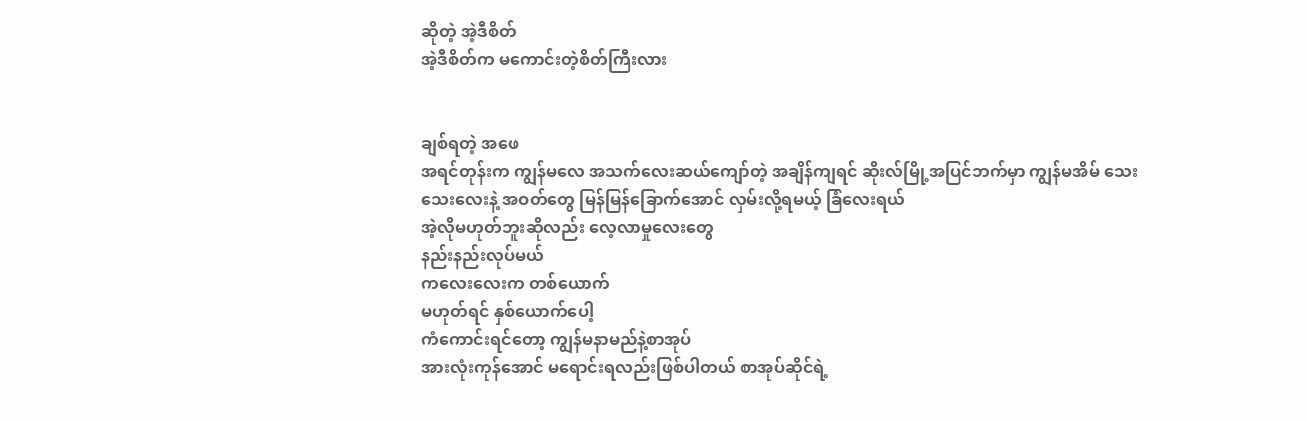ဆိုတဲ့ အဲ့ဒီစိတ်
အဲ့ဒီစိတ်က မကောင်းတဲ့စိတ်ကြီးလား


ချစ်ရတဲ့ အဖေ
အရင်တုန်းက ကျွန်မလေ အသက်လေးဆယ်ကျော်တဲ့ အချိန်ကျရင် ဆိုးလ်မြို့အပြင်ဘက်မှာ ကျွန်မအိမ် သေးသေးလေးနဲ့ အဝတ်တွေ မြန်မြန်ခြောက်အောင် လှမ်းလို့ရမယ့် ခြံလေးရယ်
အဲ့လိုမဟုတ်ဘူးဆိုလည်း လေ့လာမှုလေးတွေ
နည်းနည်းလုပ်မယ်
ကလေးလေးက တစ်ယောက်
မဟုတ်ရင် နှစ်ယောက်ပေါ့
ကံကောင်းရင်တော့ ကျွန်မနာမည်နဲ့စာအုပ်
အားလုံးကုန်အောင် မရောင်းရလည်းဖြစ်ပါတယ် စာအုပ်ဆိုင်ရဲ့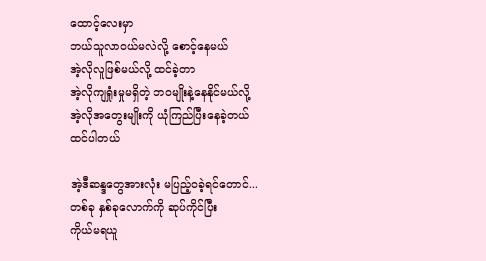ထောင့်လေးမှာ
ဘယ်သူလာဝယ်မလဲလို့ စောင့်နေမယ်
အဲ့လိုလူဖြစ်မယ်လို့ ထင်ခဲ့တာ
အဲ့လိုကျရှုံးမှုမရှိတဲ့ ဘဝမျိုးနဲ့နေနိုင်မယ်လို့
အဲ့လိုအတွေးမျိုးကို ယုံကြည်ပြီးနေခဲ့တယ်
ထင်ပါတယ်

အဲ့ဒီဆန္ဒတွေအားလုံး မပြည့်ဝခဲ့ရင်တောင်...
တစ်ခု နှစ်ခုလောက်ကို ဆုပ်ကိုင်ပြီး
ကိုယ်မရယူ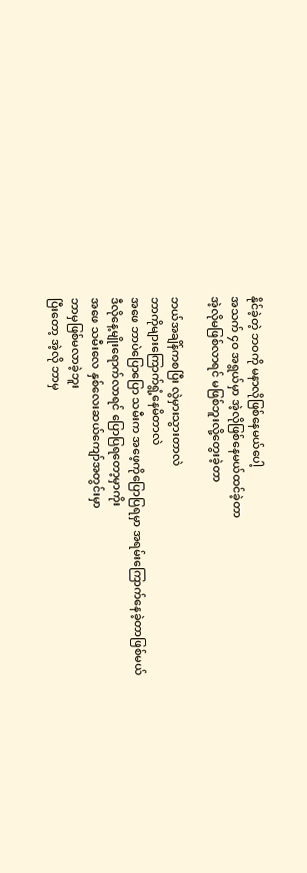နိုင်ခဲ့တဲ့ ဘဝကို မနာလိုဖြစ်နေမယ်ပေါ့
အသက် ၄ဝ အရွယ်မှာ အဲ့လိုဖြစ်နေမယ်ထင်ခဲ့တာ
အဲ့လိုမဖြစ်လာရင် မဖြစ်ဘူးလို့တွေးခဲ့တာ

ဘယ်အချိန်ကစပြီး လွဲမှားသွားတာလဲ
ဘာကိုများကြောက်ရွံ့နေမိတာလဲ
အဖေ ဘာပဲပြောပြော သမီးက အဖေ့ကိုပြောပြရမှာ အရမ်းကြောက်နေခဲ့တာဖြစ်မယ်
ဒီလိုနေ့မျိုးရောက်လာရင် ပြောပြရတော့မှာကိုး
အဖေ သမီးလေ နှစ်လေးဆယ်ကျော်အတွင်းမှာ
ဘာမှဖြစ်မလာခဲ့ဘူး
ပြီးတော့ အဲ့လို ဘာမှ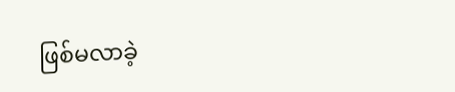ဖြစ်မလာခဲ့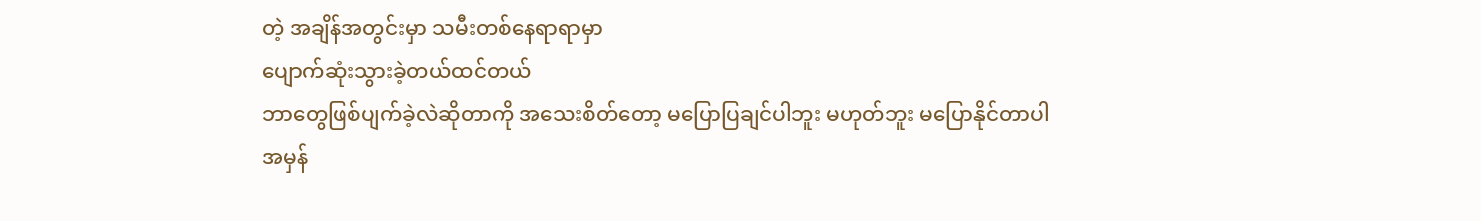တဲ့ အချိန်အတွင်းမှာ သမီးတစ်နေရာရာမှာ
ပျောက်ဆုံးသွားခဲ့တယ်ထင်တယ်
ဘာတွေဖြစ်ပျက်ခဲ့လဲဆိုတာကို အသေးစိတ်တော့ မပြောပြချင်ပါဘူး မဟုတ်ဘူး မပြောနိုင်တာပါ
အမှန်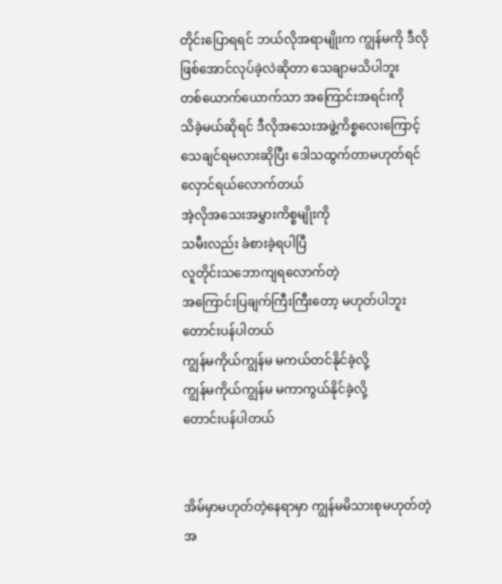တိုင်းပြောရရင် ဘယ်လိုအရာမျိုးက ကျွန်မကို ဒီလိုဖြစ်အောင်လုပ်ခဲ့လဲဆိုတာ သေချာမသိပါဘူး
တစ်ယောက်ယောက်သာ အကြောင်းအရင်းကို
သိခဲ့မယ်ဆိုရင် ဒီလိုအသေးအဖွဲ့ကိစ္စလေးကြောင့် သေချင်ရမလားဆိုပြီး ဒေါသထွက်တာမဟုတ်ရင် လှောင်ရယ်လောက်တယ်
အဲ့လိုအသေးအမွှားကိစ္စမျိုးကို
သမီးလည်း ခံစားခဲ့ရပါပြီ
လူတိုင်းသဘောကျရလောက်တဲ့
အကြောင်းပြချက်ကြီးကြီးတော့ မဟုတ်ပါဘူး
တောင်းပန်ပါတယ်
ကျွန်မကိုယ်ကျွန်မ မကယ်တင်နိုင်ခဲ့လို့
ကျွန်မကိုယ်ကျွန်မ မကာကွယ်နိုင်ခဲ့လို့
တောင်းပန်ပါတယ်


အိမ်မှာမဟုတ်တဲ့နေရာမှာ ကျွန်မမိသားစုမဟုတ်တဲ့ အ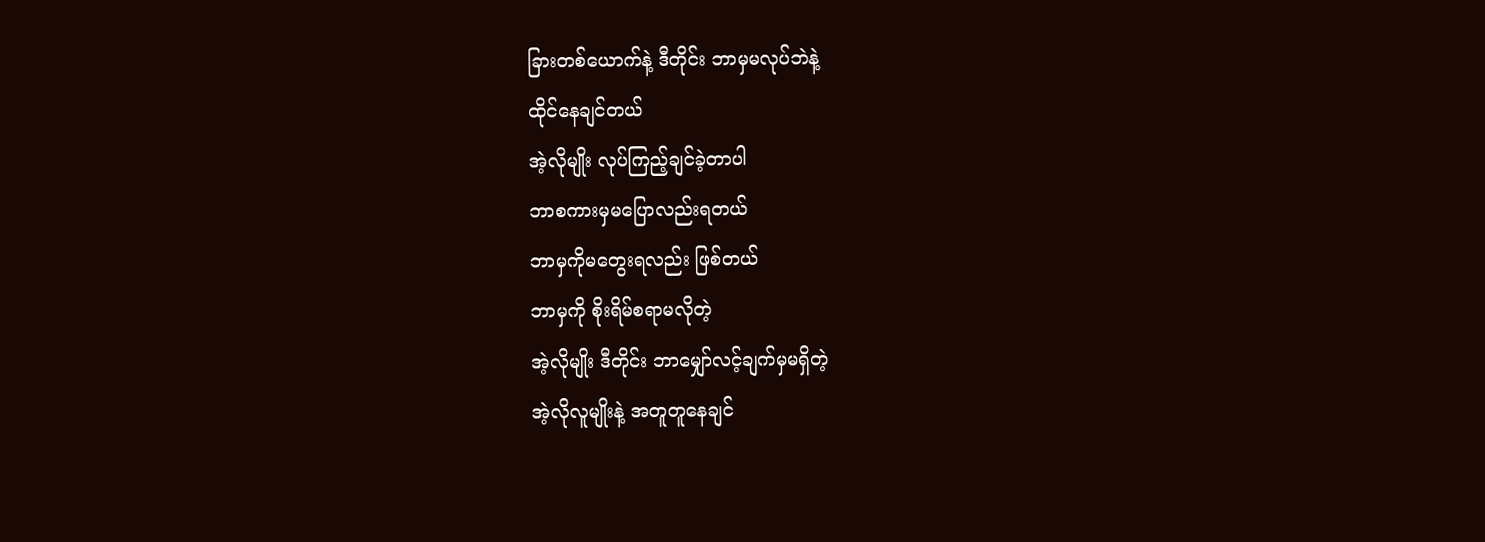ခြားတစ်ယောက်နဲ့ ဒီတိုင်း ဘာမှမလုပ်ဘဲနဲ့
ထိုင်နေချင်တယ်
အဲ့လိုမျိုး လုပ်ကြည့်ချင်ခဲ့တာပါ
ဘာစကားမှမပြောလည်းရတယ်
ဘာမှကိုမတွေးရလည်း ဖြစ်တယ်
ဘာမှကို စိုးရိမ်စရာမလိုတဲ့
အဲ့လိုမျိုး ဒီတိုင်း ဘာမျှော်လင့်ချက်မှမရှိတဲ့
အဲ့လိုလူမျိုးနဲ့ အတူတူနေချင်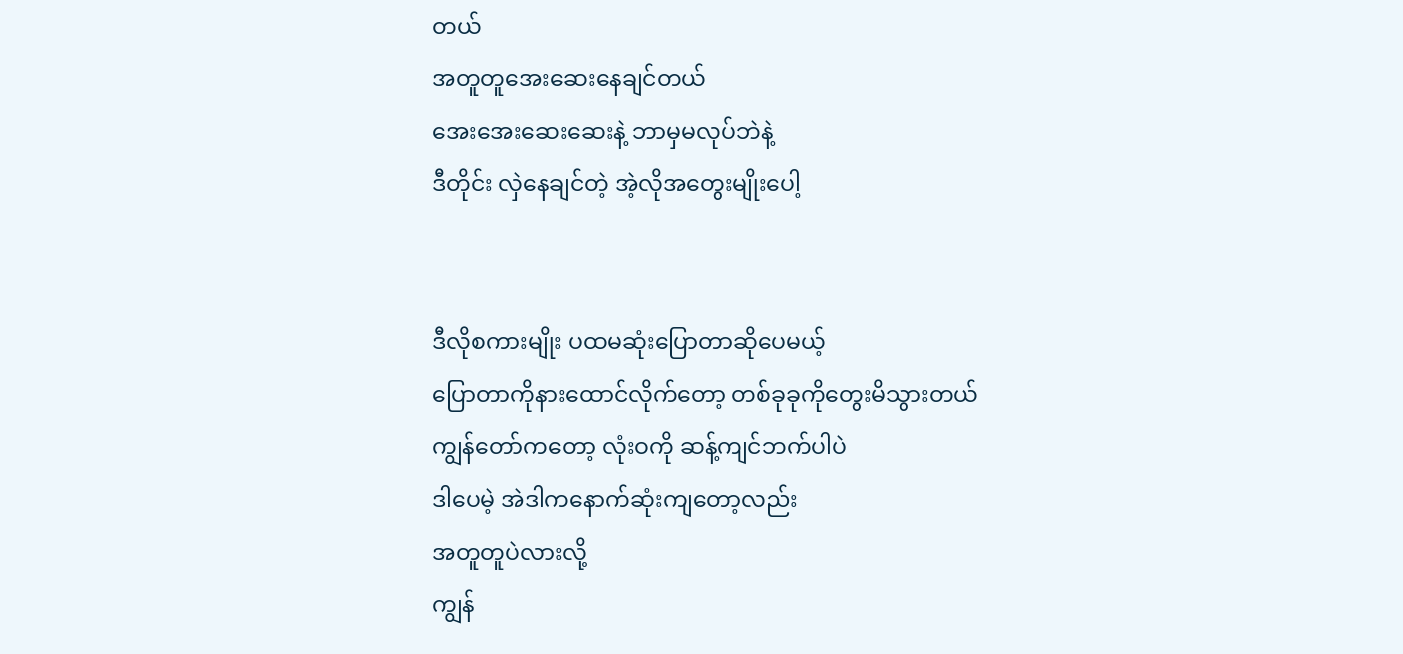တယ်
အတူတူအေးဆေးနေချင်တယ်
အေးအေးဆေးဆေးနဲ့ ဘာမှမလုပ်ဘဲနဲ့
ဒီတိုင်း လှဲနေချင်တဲ့ အဲ့လိုအတွေးမျိုးပေါ့


ဒီလိုစကားမျိုး ပထမဆုံးပြောတာဆိုပေမယ့်
ပြောတာကိုနားထောင်လိုက်တော့ တစ်ခုခုကိုတွေးမိသွားတယ်
ကျွန်တော်ကတော့ လုံးဝကို ဆန့်ကျင်ဘက်ပါပဲ
ဒါပေမဲ့ အဲဒါကနောက်ဆုံးကျတော့လည်း
အတူတူပဲလားလို့
ကျွန်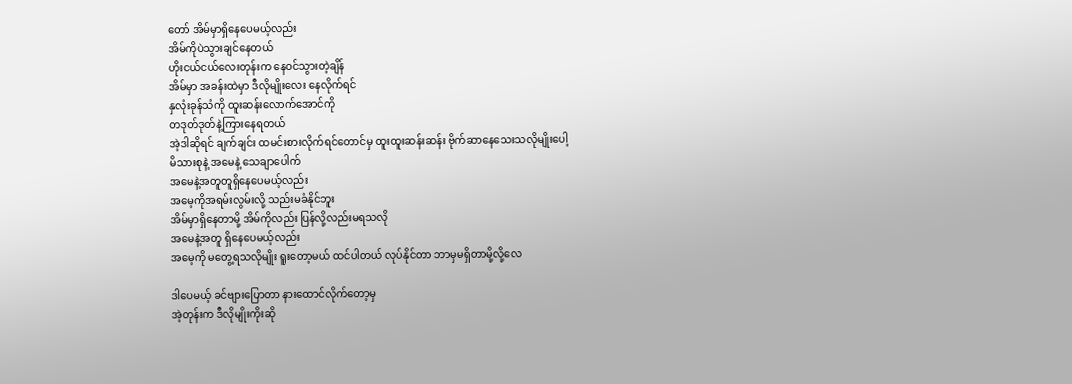တော် အိမ်မှာရှိနေပေမယ့်လည်း
အိမ်ကိုပဲသွားချင်နေတယ်
ဟိုးငယ်ငယ်လေးတုန်းက နေဝင်သွားတဲ့ချိန်
အိမ်မှာ အခန်းထဲမှာ ဒီလိုမျိုးလေး နေလိုက်ရင်
နှလုံးခုန်သံကို ထူးဆန်းလောက်အောင်ကို
တဒုတ်ဒုတ်နဲ့ကြားနေရတယ်
အဲ့ဒါဆိုရင် ချက်ချင်း ထမင်းစားလိုက်ရင်တောင်မှ ထူးထူးဆန်းဆန်း ဗိုက်ဆာနေသေးသလိုမျိုးပေါ့
မိသားစုနဲ့ အမေနဲ့ သေချာပေါက်
အမေနဲ့အတူတူရှိနေပေမယ့်လည်း
အမေ့ကိုအရမ်းလွမ်းလို့ သည်းမခံနိုင်ဘူး
အိမ်မှာရှိနေတာမို့ အိမ်ကိုလည်း ပြန်လို့လည်းမရသလို
အမေနဲ့အတူ ရှိနေပေမယ့်လည်း
အမေ့ကို မတွေ့ရသလိုမျိုး ရူးတော့မယ် ထင်ပါတယ် လုပ်နိုင်တာ ဘာမှမရှိတာမို့လို့လေ

ဒါပေမယ့် ခင်ဗျားပြောတာ နားထောင်လိုက်တော့မှ
အဲ့တုန်းက ဒီလိုမျိုးကိုးဆို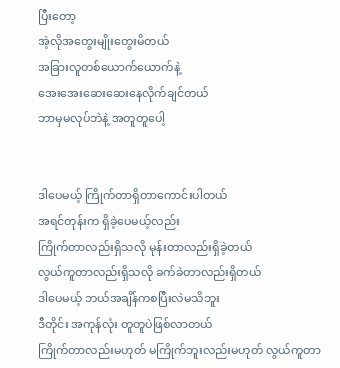ပြီးတော့
အဲ့လိုအတွေးမျိုးတွေးမိတယ်
အခြားလူတစ်ယောက်ယောက်နဲ့
အေးအေးဆေးဆေးနေလိုက်ချင်တယ်
ဘာမှမလုပ်ဘဲနဲ့ အတူတူပေါ့


ဒါပေမယ့် ကြိုက်တာရှိတာကောင်းပါတယ်
အရင်တုန်းက ရှိခဲ့ပေမယ့်လည်း
ကြိုက်တာလည်းရှိသလို မုန်းတာလည်းရှိခဲ့တယ်
လွယ်ကူတာလည်းရှိသလို ခက်ခဲတာလည်းရှိတယ်
ဒါပေမယ့် ဘယ်အချိန်ကစပြီးလဲမသိဘူး
ဒီတိုင်း အကုန်လုံး တူတူပဲဖြစ်လာတယ်
ကြိုက်တာလည်းမဟုတ် မကြိုက်ဘူးလည်းမဟုတ် လွယ်ကူတာ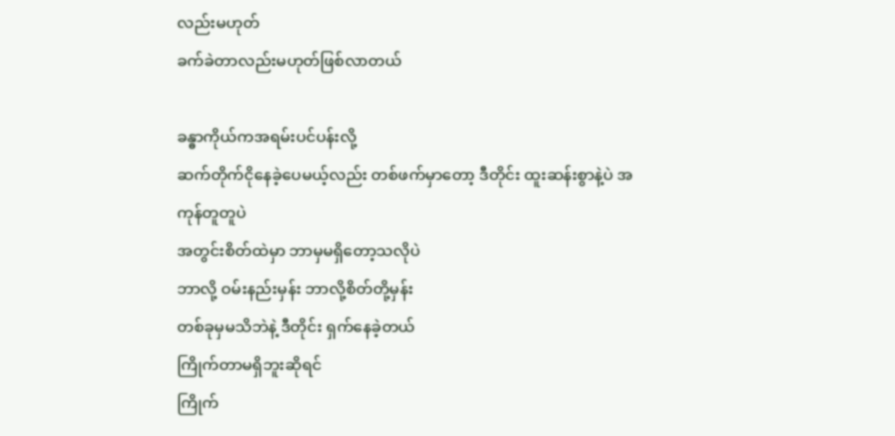လည်းမဟုတ်
ခက်ခဲတာလည်းမဟုတ်ဖြစ်လာတယ်

ခန္ဓာကိုယ်ကအရမ်းပင်ပန်းလို့
ဆက်တိုက်ငိုနေခဲ့ပေမယ့်လည်း တစ်ဖက်မှာတော့ ဒီတိုင်း ထူးဆန်းစွာနဲ့ပဲ အကုန်တူတူပဲ
အတွင်းစိတ်ထဲမှာ ဘာမှမရှိတော့သလိုပဲ
ဘာလို့ ဝမ်းနည်းမှန်း ဘာလို့စိတ်တို့မှန်း
တစ်ခုမှမသိဘဲနဲ့ ဒီတိုင်း ရှက်နေခဲ့တယ်
ကြိုက်တာမရှိဘူးဆိုရင်
ကြိုက်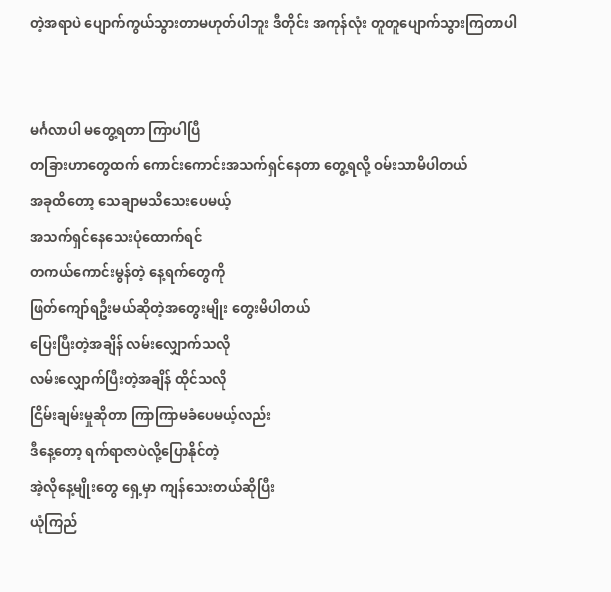တဲ့အရာပဲ ပျောက်ကွယ်သွားတာမဟုတ်ပါဘူး ဒီတိုင်း အကုန်လုံး တူတူပျောက်သွားကြတာပါ


မင်္ဂလာပါ မတွေ့ရတာ ကြာပါပြီ
တခြားဟာတွေထက် ကောင်းကောင်းအသက်ရှင်နေတာ တွေ့ရလို့ ဝမ်းသာမိပါတယ်
အခုထိတော့ သေချာမသိသေးပေမယ့်
အသက်ရှင်နေသေးပုံထောက်ရင်
တကယ်ကောင်းမွန်တဲ့ နေ့ရက်တွေကို
ဖြတ်ကျော်ရဦးမယ်ဆိုတဲ့အတွေးမျိုး တွေးမိပါတယ်
ပြေးပြီးတဲ့အချိန် လမ်းလျှောက်သလို
လမ်းလျှောက်ပြီးတဲ့အချိန် ထိုင်သလို
ငြိမ်းချမ်းမှုဆိုတာ ကြာကြာမခံပေမယ့်လည်း
ဒီနေ့တော့ ရက်ရာဇာပဲလို့ပြောနိုင်တဲ့
အဲ့လိုနေ့မျိုးတွေ ရှေ့မှာ ကျန်သေးတယ်ဆိုပြီး
ယုံကြည်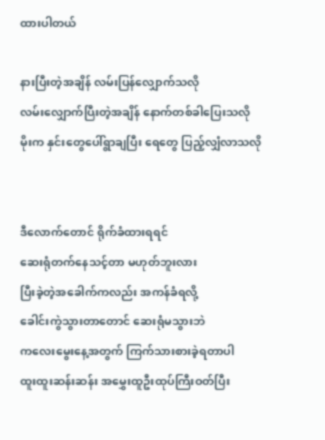ထားပါတယ်

နားပြီးတဲ့အချိန် လမ်းပြန်လျှောက်သလို
လမ်းလျှောက်ပြီးတဲ့အချိန် နောက်တစ်ခါပြေးသလို
မိုးက နှင်းတွေပေါ်ရွာချပြီး ရေတွေ ပြည့်လျှံလာသလို


ဒီလောက်တောင် ရိုက်ခံထားရရင်
ဆေးရုံတက်နေသင့်တာ မဟုတ်ဘူးလား
ပြီးခဲ့တဲ့အခေါက်ကလည်း အကန်ခံရလို့
ခေါင်းကွဲသွားတာတောင် ဆေးရုံမသွားဘဲ
ကလေးမွေးနေ့အတွက် ကြက်သားစားခဲ့ရတာပါ
ထူးထူးဆန်းဆန်း အမွှေးထူဦးထုပ်ကြီးဝတ်ပြီး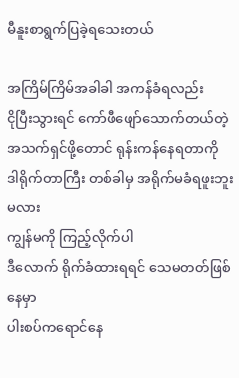မီနူးစာရွက်ပြခဲ့ရသေးတယ်

အကြိမ်ကြိမ်အခါခါ အကန်ခံရလည်း
ငိုပြီးသွားရင် ကော်ဖီဖျော်သောက်တယ်တဲ့
အသက်ရှင်ဖို့တောင် ရုန်းကန်နေရတာကို
ဒါရိုက်တာကြီး တစ်ခါမှ အရိုက်မခံရဖူးဘူးမလား
ကျွန်မကို ကြည့်လိုက်ပါ
ဒီလောက် ရိုက်ခံထားရရင် သေမတတ်ဖြစ်နေမှာ
ပါးစပ်ကရောင်နေ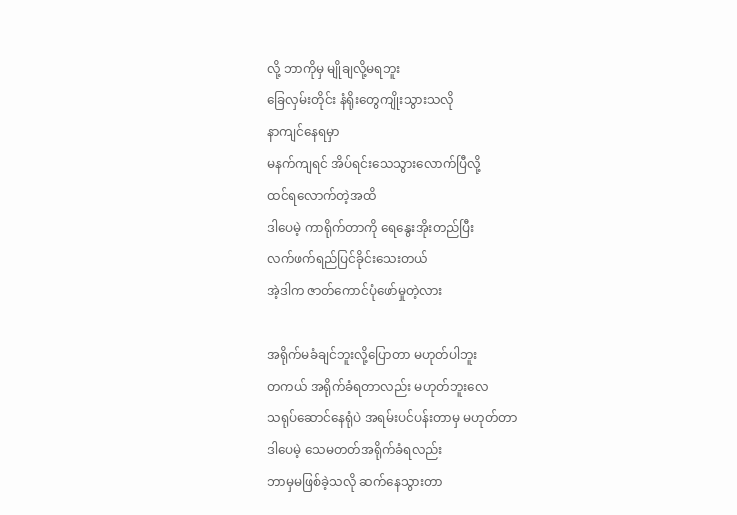လို့ ဘာကိုမှ မျိုချလို့မရဘူး
ခြေလှမ်းတိုင်း နံရိုးတွေကျိုးသွားသလို
နာကျင်နေရမှာ
မနက်ကျရင် အိပ်ရင်းသေသွားလောက်ပြီလို့
ထင်ရလောက်တဲ့အထိ
ဒါပေမဲ့ ကာရိုက်တာကို ရေနွေးအိုးတည်ပြီး
လက်ဖက်ရည်ပြင်ခိုင်းသေးတယ်
အဲ့ဒါက ဇာတ်ကောင်ပုံဖော်မှုတဲ့လား

အရိုက်မခံချင်ဘူးလို့ပြောတာ မဟုတ်ပါဘူး
တကယ် အရိုက်ခံရတာလည်း မဟုတ်ဘူးလေ
သရုပ်ဆောင်နေရုံပဲ အရမ်းပင်ပန်းတာမှ မဟုတ်တာ
ဒါပေမဲ့ သေမတတ်အရိုက်ခံရလည်း
ဘာမှမဖြစ်ခဲ့သလို ဆက်နေသွားတာ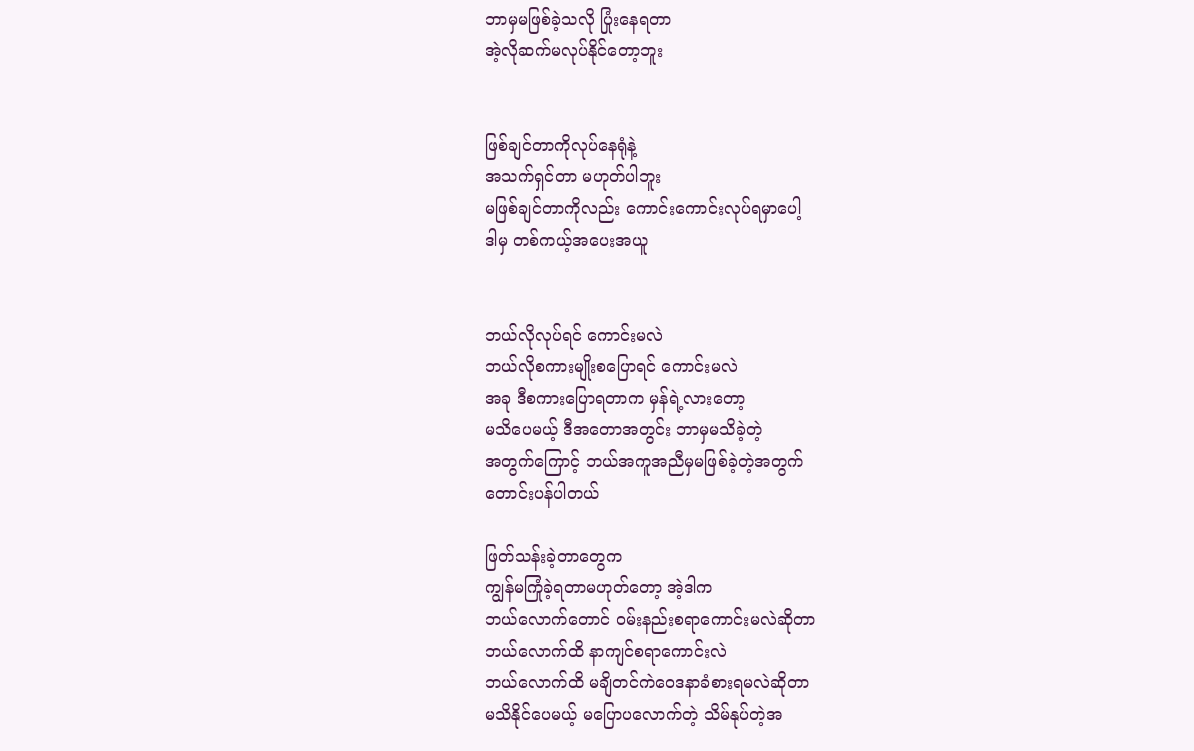ဘာမှမဖြစ်ခဲ့သလို ပြုံးနေရတာ
အဲ့လိုဆက်မလုပ်နိုင်တော့ဘူး


ဖြစ်ချင်တာကိုလုပ်နေရုံနဲ့
အသက်ရှင်တာ မဟုတ်ပါဘူး
မဖြစ်ချင်တာကိုလည်း ကောင်းကောင်းလုပ်ရမှာပေါ့
ဒါမှ တစ်ကယ့်အပေးအယူ


ဘယ်လိုလုပ်ရင် ကောင်းမလဲ
ဘယ်လိုစကားမျိုးစပြောရင် ကောင်းမလဲ
အခု ဒီစကားပြောရတာက မှန်ရဲ့လားတော့
မသိပေမယ့် ဒီအတောအတွင်း ဘာမှမသိခဲ့တဲ့
အတွက်ကြောင့် ဘယ်အကူအညီမှမဖြစ်ခဲ့တဲ့အတွက်
တောင်းပန်ပါတယ်

ဖြတ်သန်းခဲ့တာတွေက
ကျွန်မကြုံခဲ့ရတာမဟုတ်တော့ အဲ့ဒါက
ဘယ်လောက်တောင် ဝမ်းနည်းစရာကောင်းမလဲဆိုတာ
ဘယ်လောက်ထိ နာကျင်စရာကောင်းလဲ
ဘယ်လောက်ထိ မချိတင်ကဲဝေဒနာခံစားရမလဲဆိုတာ
မသိနိုင်ပေမယ့် မပြောပလောက်တဲ့ သိမ်နုပ်တဲ့အ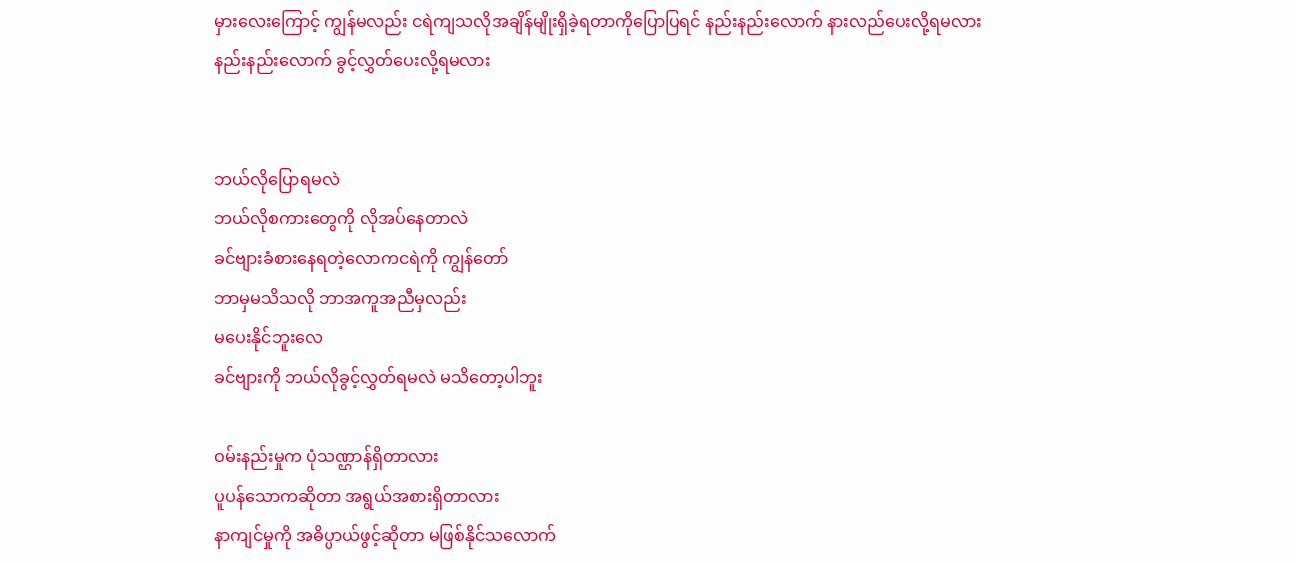မှားလေးကြောင့် ကျွန်မလည်း ငရဲကျသလိုအချိန်မျိုးရှိခဲ့ရတာကိုပြောပြရင် နည်းနည်းလောက် နားလည်ပေးလို့ရမလား
နည်းနည်းလောက် ခွင့်လွှတ်ပေးလို့ရမလား


ဘယ်လိုပြောရမလဲ
ဘယ်လိုစကားတွေကို လိုအပ်နေတာလဲ
ခင်ဗျားခံစားနေရတဲ့လောကငရဲကို ကျွန်တော်
ဘာမှမသိသလို ဘာအကူအညီမှလည်း
မပေးနိုင်ဘူးလေ
ခင်ဗျားကို ဘယ်လိုခွင့်လွှတ်ရမလဲ မသိတော့ပါဘူး

ဝမ်းနည်းမှုက ပုံသဏ္ဌာန်ရှိတာလား
ပူပန်သောကဆိုတာ အရွယ်အစားရှိတာလား
နာကျင်မှုကို အဓိပ္ပာယ်ဖွင့်ဆိုတာ မဖြစ်နိုင်သလောက်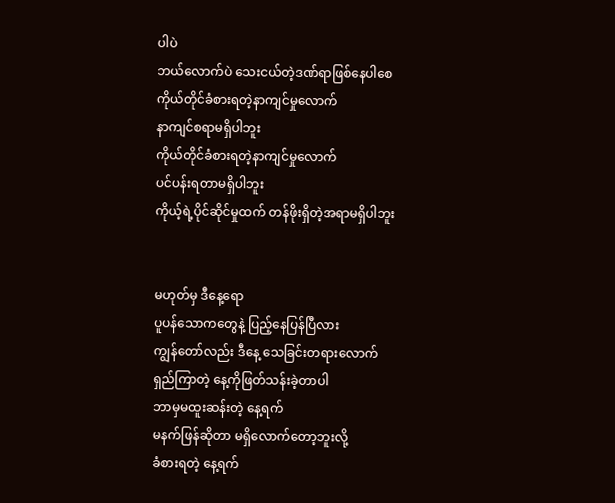ပါပဲ
ဘယ်လောက်ပဲ သေးငယ်တဲ့ဒဏ်ရာဖြစ်နေပါစေ
ကိုယ်တိုင်ခံစားရတဲ့နာကျင်မှုလောက်
နာကျင်စရာမရှိပါဘူး
ကိုယ်တိုင်ခံစားရတဲ့နာကျင်မှုလောက်
ပင်ပန်းရတာမရှိပါဘူး
ကိုယ့်ရဲ့ပိုင်ဆိုင်မှုထက် တန်ဖိုးရှိတဲ့အရာမရှိပါဘူး


မဟုတ်မှ ဒီနေ့ရော
ပူပန်သောကတွေနဲ့ ပြည့်နေပြန်ပြီလား
ကျွန်တော်လည်း ဒီနေ့ သေခြင်းတရားလောက်
ရှည်ကြာတဲ့ နေ့ကိုဖြတ်သန်းခဲ့တာပါ
ဘာမှမထူးဆန်းတဲ့ နေ့ရက်
မနက်ဖြန်ဆိုတာ မရှိလောက်တော့ဘူးလို့
ခံစားရတဲ့ နေ့ရက်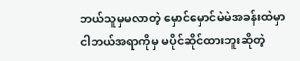ဘယ်သူမှမလာတဲ့ မှောင်မှောင်မဲမဲအခန်းထဲမှာ
ငါဘယ်အရာကိုမှ မပိုင်ဆိုင်ထားဘူးဆိုတဲ့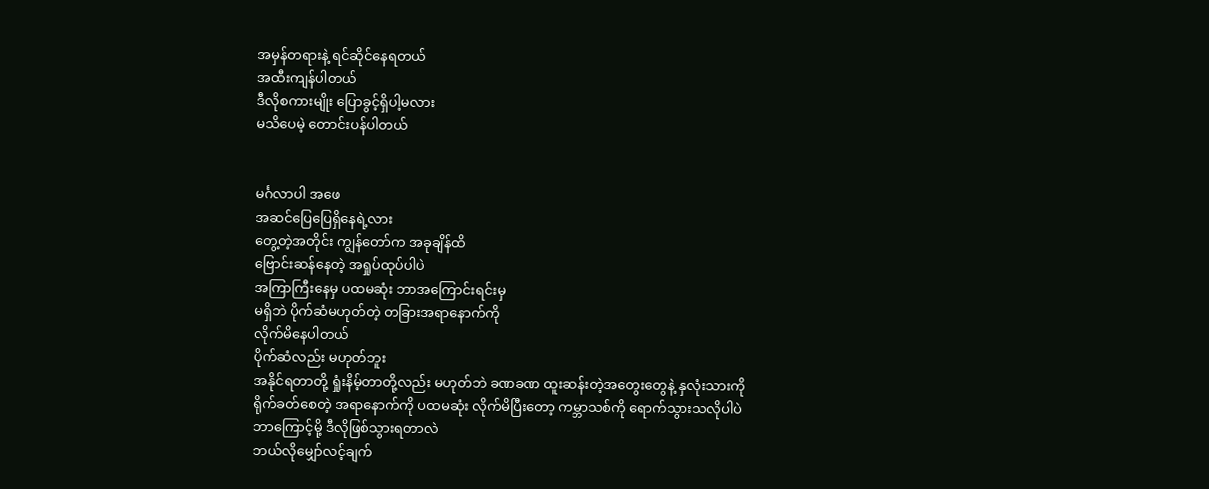အမှန်တရားနဲ့ ရင်ဆိုင်နေရတယ်
အထီးကျန်ပါတယ်
ဒီလိုစကားမျိုး ပြောခွင့်ရှိပါ့မလား
မသိပေမဲ့ တောင်းပန်ပါတယ်


မင်္ဂလာပါ အဖေ
အဆင်ပြေပြေရှိနေရဲ့လား
တွေ့တဲ့အတိုင်း ကျွန်တော်က အခုချိန်ထိ
ဗြောင်းဆန်နေတဲ့ အရှုပ်ထုပ်ပါပဲ
အကြာကြီးနေမှ ပထမဆုံး ဘာအကြောင်းရင်းမှ
မရှိဘဲ ပိုက်ဆံမဟုတ်တဲ့ တခြားအရာနောက်ကို
လိုက်မိနေပါတယ်
ပိုက်ဆံလည်း မဟုတ်ဘူး
အနိုင်ရတာတို့ ရှုံးနိမ့်တာတို့လည်း မဟုတ်ဘဲ ခဏခဏ ထူးဆန်းတဲ့အတွေးတွေနဲ့ နှလုံးသားကို
ရိုက်ခတ်စေတဲ့ အရာနောက်ကို ပထမဆုံး လိုက်မိပြီးတော့ ကမ္ဘာသစ်ကို ရောက်သွားသလိုပါပဲ
ဘာကြောင့်မို့ ဒီလိုဖြစ်သွားရတာလဲ
ဘယ်လိုမျှော်လင့်ချက်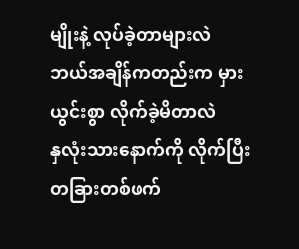မျိုးနဲ့ လုပ်ခဲ့တာများလဲ
ဘယ်အချိန်ကတည်းက မှားယွင်းစွာ လိုက်ခဲ့မိတာလဲ
နှလုံးသားနောက်ကို လိုက်ပြီး တခြားတစ်ဖက်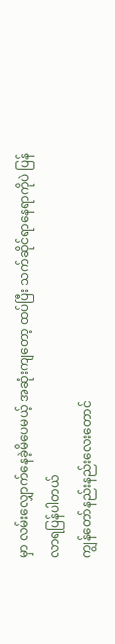မှာ လမ်းလျှောက်နေခဲ့မိပေမယ့် အဆုံးကျတော့ ထပ်ပြီး သက်ဆိုင်ရာနေရာကိုပဲ ပြန်လာရပြန်ပါတယ်
ကျွန်တော်နည်းနည်းလေးတောင်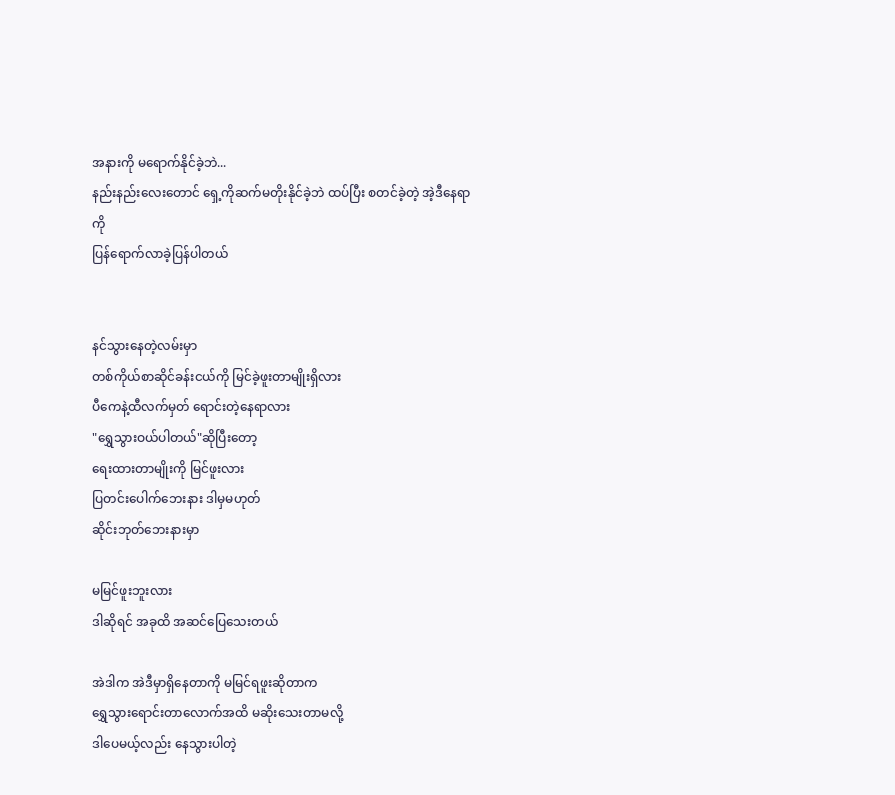အနားကို မရောက်နိုင်ခဲ့ဘဲ...
နည်းနည်းလေးတောင် ရှေ့ကိုဆက်မတိုးနိုင်ခဲ့ဘဲ ထပ်ပြီး စတင်ခဲ့တဲ့ အဲ့ဒီနေရာကို
ပြန်ရောက်လာခဲ့ပြန်ပါတယ်


နင်သွားနေတဲ့လမ်းမှာ
တစ်ကိုယ်စာဆိုင်ခန်းငယ်ကို မြင်ခဲ့ဖူးတာမျိုးရှိလား
ပီကေနဲ့ထီလက်မှတ် ရောင်းတဲ့နေရာလား
"ရွှေသွားဝယ်ပါတယ်"ဆိုပြီးတော့
ရေးထားတာမျိုးကို မြင်ဖူးလား
ပြတင်းပေါက်ဘေးနား ဒါမှမဟုတ်
ဆိုင်းဘုတ်ဘေးနားမှာ

မမြင်ဖူးဘူးလား
ဒါဆိုရင် အခုထိ အဆင်ပြေသေးတယ်

အဲဒါက အဲဒီမှာရှိနေတာကို မမြင်ရဖူးဆိုတာက
ရွှေသွားရောင်းတာလောက်အထိ မဆိုးသေးတာမလို့
ဒါပေမယ့်လည်း နေသွားပါတဲ့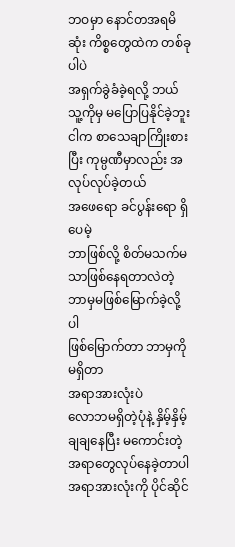ဘဝမှာ နောင်တအရမိဆုံး ကိစ္စတွေထဲက တစ်ခုပါပဲ
အရှက်ခွဲခံခဲ့ရလို့ ဘယ်သူ့ကိုမှ မပြောပြနိုင်ခဲ့ဘူး
ငါက စာသေချာကြိုးစားပြီး ကုမ္ပဏီမှာလည်း အလုပ်လုပ်ခဲ့တယ်
အဖေရော ခင်ပွန်းရော ရှိပေမဲ့
ဘာဖြစ်လို့ စိတ်မသက်မသာဖြစ်နေရတာလဲတဲ့
ဘာမှမဖြစ်မြောက်ခဲ့လို့ပါ
ဖြစ်မြောက်တာ ဘာမှကိုမရှိတာ
အရာအားလုံးပဲ
လောဘမရှိတဲ့ပုံနဲ့ နှိမ့်နှိမ့်ချချနေပြီး မကောင်းတဲ့အရာတွေလုပ်နေခဲ့တာပါ
အရာအားလုံးကို ပိုင်ဆိုင်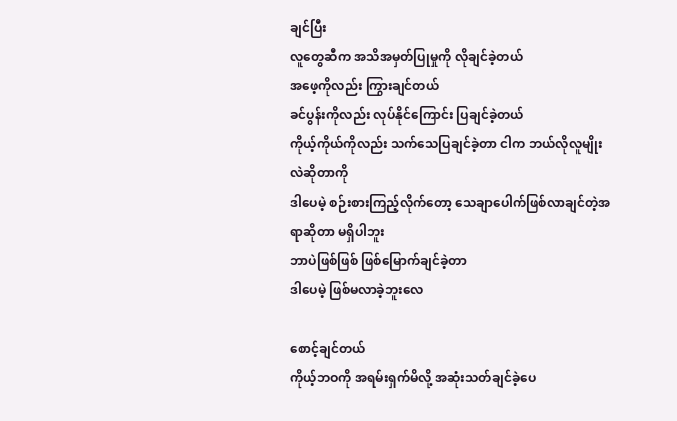ချင်ပြီး
လူတွေဆီက အသိအမှတ်ပြုမှုကို လိုချင်ခဲ့တယ်
အဖေ့ကိုလည်း ကြွားချင်တယ်
ခင်ပွန်းကိုလည်း လုပ်နိုင်ကြောင်း ပြချင်ခဲ့တယ်
ကိုယ့်ကိုယ်ကိုလည်း သက်သေပြချင်ခဲ့တာ ငါက ဘယ်လိုလူမျိုးလဲဆိုတာကို
ဒါပေမဲ့ စဉ်းစားကြည့်လိုက်တော့ သေချာပေါက်ဖြစ်လာချင်တဲ့အရာဆိုတာ မရှိပါဘူး
ဘာပဲဖြစ်ဖြစ် ဖြစ်မြောက်ချင်ခဲ့တာ
ဒါပေမဲ့ ဖြစ်မလာခဲ့ဘူးလေ

စောင့်ချင်တယ်
ကိုယ့်ဘဝကို အရမ်းရှက်မိလို့ အဆုံးသတ်ချင်ခဲ့ပေ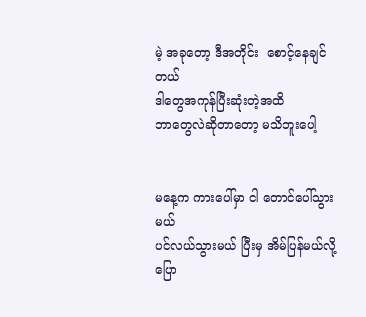မဲ့ အခုတော့ ဒီအတိုင်း  စောင့်နေချင်တယ်
ဒါတွေအကုန်ပြီးဆုံးတဲ့အထိ
ဘာတွေလဲဆိုတာတော့ မသိဘူးပေါ့


မနေ့က ကားပေါ်မှာ ငါ တောင်ပေါ်သွားမယ်
ပင်လယ်သွားမယ် ပြီးမှ အိမ်ပြန်မယ်လို့ ပြော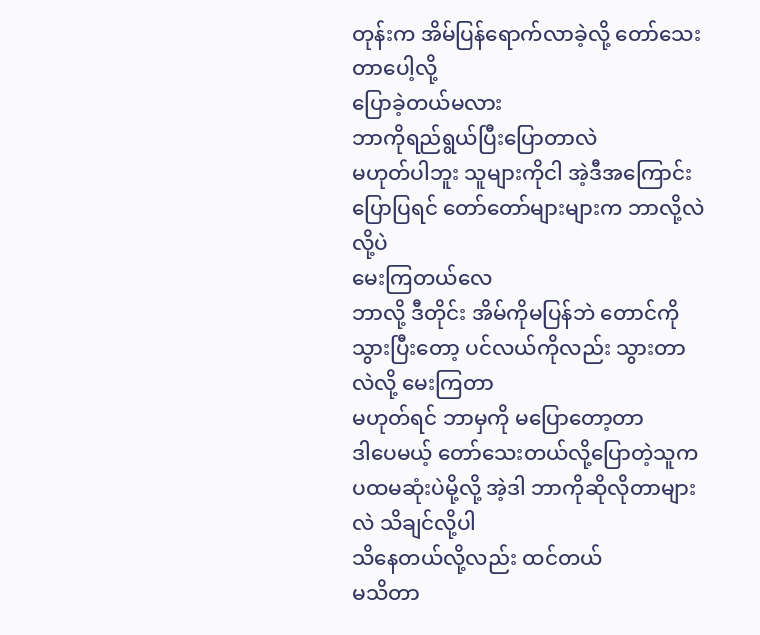တုန်းက အိမ်ပြန်ရောက်လာခဲ့လို့ တော်သေးတာပေါ့လို့
ပြောခဲ့တယ်မလား
ဘာကိုရည်ရွယ်ပြီးပြောတာလဲ
မဟုတ်ပါဘူး သူများကိုငါ အဲ့ဒီအကြောင်းပြောပြရင် တော်တော်များများက ဘာလို့လဲလို့ပဲ
မေးကြတယ်လေ
ဘာလို့ ဒီတိုင်း အိမ်ကိုမပြန်ဘဲ တောင်ကိုသွားပြီးတော့ ပင်လယ်ကိုလည်း သွားတာလဲလို့ မေးကြတာ
မဟုတ်ရင် ဘာမှကို မပြောတော့တာ
ဒါပေမယ့် တော်သေးတယ်လို့ပြောတဲ့သူက ပထမဆုံးပဲမို့လို့ အဲ့ဒါ ဘာကိုဆိုလိုတာများလဲ သိချင်လို့ပါ
သိနေတယ်လို့လည်း ထင်တယ်
မသိတာ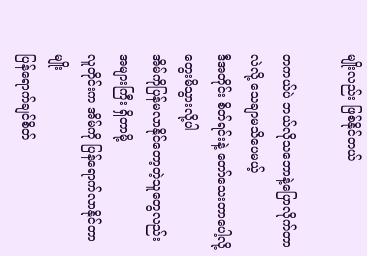မျိုးလည်း ဖြစ်နိုင်တယ်

တကယ်ပဲ ဘယ်လိုသဘောနဲ့ပြောလိုက်တာလဲလို့ သေချာမသိပေမယ့်
ဒီအတိုင်း စိတ်ရင်းနဲ့ တော်သေးတာပေါ့လို့
တွေးမိသွားလို့ပါ
အိမ်ကိုပြန်မလာနိုင်တော့တဲ့သူတွေလည်း
အများကြီး ရှိတာမို့
လူတိုင်းက အိမ်ကို ပြန်ရောက်လာနိုင်တာမျိုး
ပြန်ရောက်ချင်စိတ်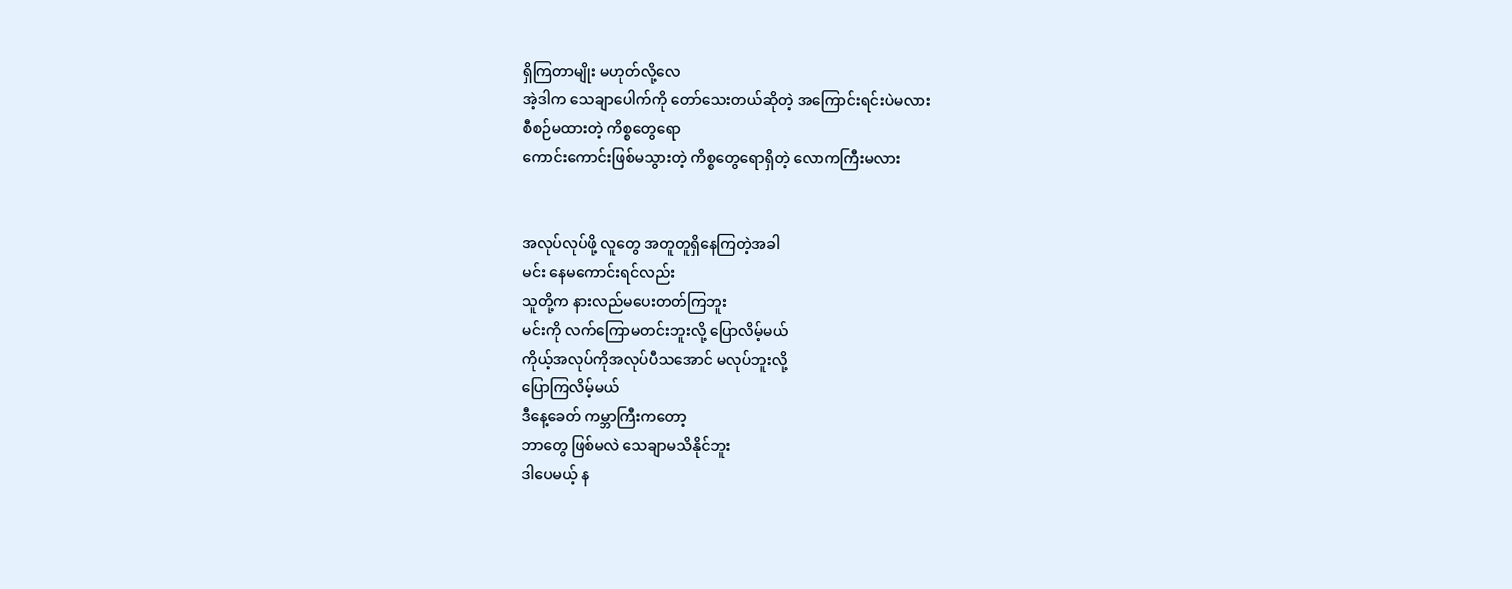ရှိကြတာမျိုး မဟုတ်လို့လေ
အဲ့ဒါက သေချာပေါက်ကို တော်သေးတယ်ဆိုတဲ့ အကြောင်းရင်းပဲမလား
စီစဉ်မထားတဲ့ ကိစ္စတွေရော
ကောင်းကောင်းဖြစ်မသွားတဲ့ ကိစ္စတွေရောရှိတဲ့ လောကကြီးမလား


အလုပ်လုပ်ဖို့ လူတွေ အတူတူရှိနေကြတဲ့အခါ
မင်း နေမကောင်းရင်လည်း
သူတို့က နားလည်မပေးတတ်ကြဘူး
မင်းကို လက်ကြောမတင်းဘူးလို့ ပြောလိမ့်မယ်
ကိုယ့်အလုပ်ကိုအလုပ်ပီသအောင် မလုပ်ဘူးလို့
ပြောကြလိမ့်မယ်
ဒီနေ့ခေတ် ကမ္ဘာကြီးကတော့
ဘာတွေ ဖြစ်မလဲ သေချာမသိနိုင်ဘူး
ဒါပေမယ့် န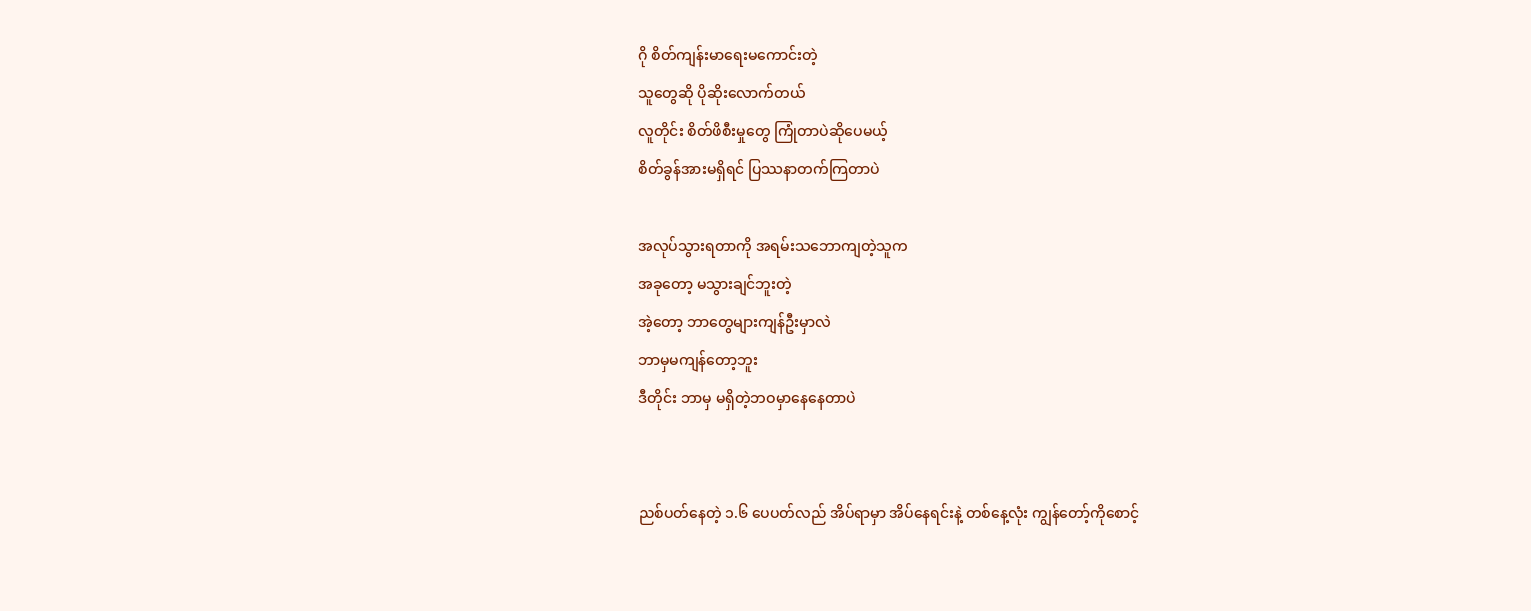ဂို စိတ်ကျန်းမာရေးမကောင်းတဲ့
သူတွေဆို ပိုဆိုးလောက်တယ်
လူတိုင်း စိတ်ဖိစီးမှုတွေ ကြုံတာပဲဆိုပေမယ့်
စိတ်ခွန်အားမရှိရင် ပြဿနာတက်ကြတာပဲ

အလုပ်သွားရတာကို အရမ်းသဘောကျတဲ့သူက
အခုတော့ မသွားချင်ဘူးတဲ့
အဲ့တော့ ဘာတွေများကျန်ဦးမှာလဲ
ဘာမှမကျန်တော့ဘူး
ဒီတိုင်း ဘာမှ မရှိတဲ့ဘဝမှာနေနေတာပဲ


ညစ်ပတ်နေတဲ့ ၁.၆ ပေပတ်လည် အိပ်ရာမှာ အိပ်နေရင်းနဲ့ တစ်နေ့လုံး ကျွန်တော့်ကိုစောင့်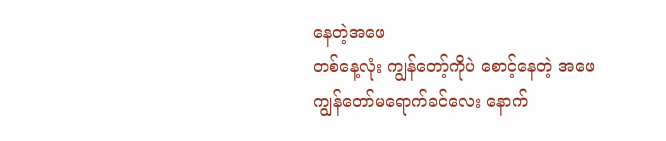နေတဲ့အဖေ
တစ်နေ့လုံး ကျွန်တော့်ကိုပဲ စောင့်နေတဲ့ အဖေ
ကျွန်တော်မရောက်ခင်လေး နောက်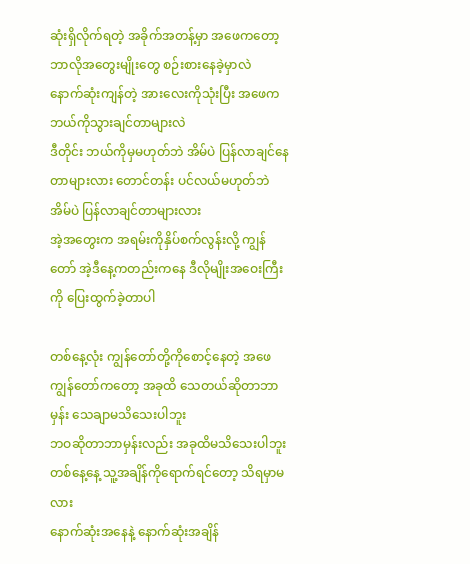ဆုံးရှိလိုက်ရတဲ့ အခိုက်အတန့်မှာ အဖေကတော့ ဘာလိုအတွေးမျိုးတွေ စဉ်းစားနေခဲ့မှာလဲ
နောက်ဆုံးကျန်တဲ့ အားလေးကိုသုံးပြီး အဖေက ဘယ်ကိုသွားချင်တာများလဲ
ဒီတိုင်း ဘယ်ကိုမှမဟုတ်ဘဲ အိမ်ပဲ ပြန်လာချင်နေတာများလား တောင်တန်း ပင်လယ်မဟုတ်ဘဲ အိမ်ပဲ ပြန်လာချင်တာများလား
အဲ့အတွေးက အရမ်းကိုနှိပ်စက်လွန်းလို့ ကျွန်တော် အဲ့ဒီနေ့ကတည်းကနေ ဒီလိုမျိုးအဝေးကြီးကို ပြေးထွက်ခဲ့တာပါ

တစ်နေ့လုံး ကျွန်တော်တို့ကိုစောင့်နေတဲ့ အဖေ
ကျွန်တော်ကတော့ အခုထိ သေတယ်ဆိုတာဘာမှန်း သေချာမသိသေးပါဘူး
ဘဝဆိုတာဘာမှန်းလည်း အခုထိမသိသေးပါဘူး
တစ်နေ့နေ့ သူ့အချိန်ကိုရောက်ရင်တော့ သိရမှာမလား
နောက်ဆုံးအနေနဲ့ နောက်ဆုံးအချိန်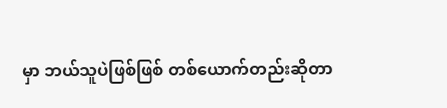မှာ ဘယ်သူပဲဖြစ်ဖြစ် တစ်ယောက်တည်းဆိုတာ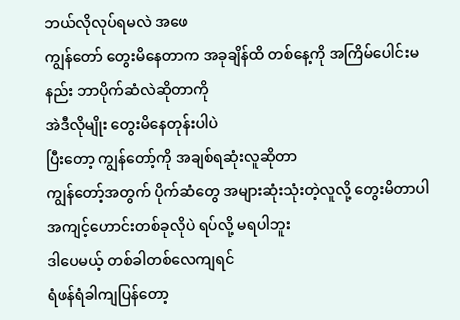ဘယ်လိုလုပ်ရမလဲ အဖေ
ကျွန်တော် တွေးမိနေတာက အခုချိန်ထိ တစ်နေ့ကို အကြိမ်ပေါင်းမနည်း ဘာပိုက်ဆံလဲဆိုတာကို
အဲဒီလိုမျိုး တွေးမိနေတုန်းပါပဲ
ပြီးတော့ ကျွန်တော့်ကို အချစ်ရဆုံးလူဆိုတာ
ကျွန်တော့်အတွက် ပိုက်ဆံတွေ အများဆုံးသုံးတဲ့လူလို့ တွေးမိတာပါ
အကျင့်ဟောင်းတစ်ခုလိုပဲ ရပ်လို့ မရပါဘူး
ဒါပေမယ့် တစ်ခါတစ်လေကျရင်
ရံဖန်ရံခါကျပြန်တော့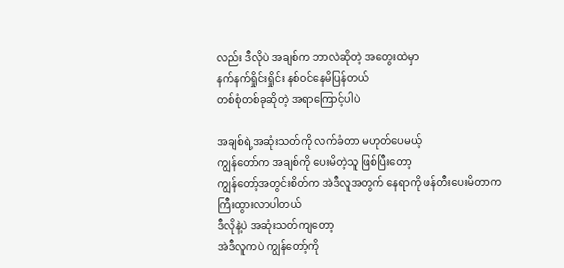လည်း ဒီလိုပဲ အချစ်က ဘာလဲဆိုတဲ့ အတွေးထဲမှာ
နက်နက်ရှိုင်းရှိုင်း နစ်ဝင်နေမိပြန်တယ်
တစ်စုံတစ်ခုဆိုတဲ့ အရာကြောင့်ပါပဲ

အချစ်ရဲ့အဆုံးသတ်ကို လက်ခံတာ မဟုတ်ပေမယ့်
ကျွန်တော်က အချစ်ကို ပေးမိတဲ့သူ ဖြစ်ပြီးတော့
ကျွန်တော့်အတွင်းစိတ်က အဲဒီလူအတွက် နေရာကို ဖန်တီးပေးမိတာက ကြီးထွားလာပါတယ်
ဒီလိုနဲ့ပဲ အဆုံးသတ်ကျတော့
အဲဒီလူကပဲ ကျွန်တော့်ကို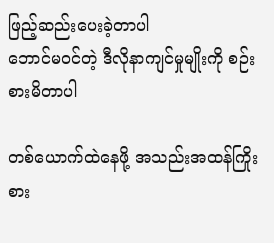ဖြည့်ဆည်းပေးခဲ့တာပါ
ဘောင်မဝင်တဲ့ ဒီလိုနာကျင်မှုမျိုးကို စဉ်းစားမိတာပါ

တစ်ယောက်ထဲနေဖို့ အသည်းအထန်ကြိုးစား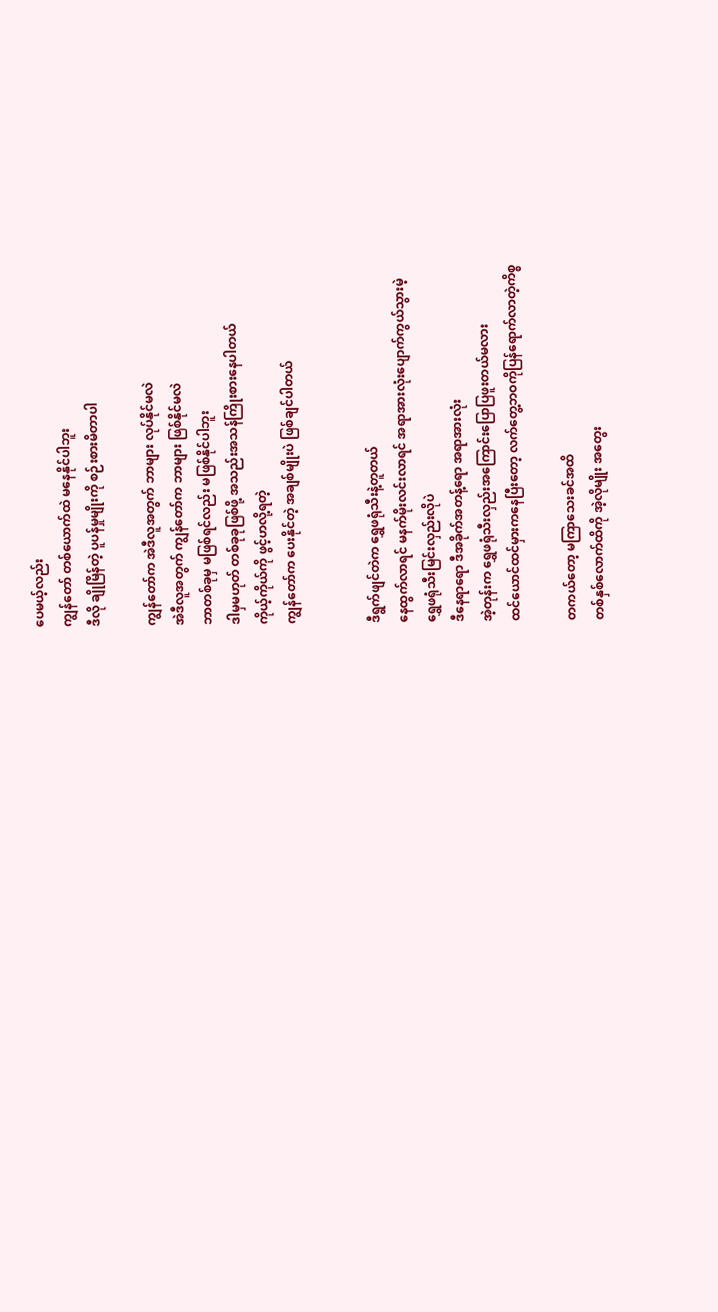ပေမယ့်လည်း
ကျွန်တော် တစ်ယောက်ထဲ မနေနိုင်ပါဘူး
ဒီလို ချိုမြိန်တဲ့ ပူပန်မှုမျိုးကို စဉ်းစားမိတာပါ

ကျွန်တော်က အဲဒီလူအတွက် ဘာများ လုပ်နိုင်မလဲ
အဲဒီလူအတွက် ကျွန်တော်က ဘာများ ဖြစ်နိုင်မလဲ
ဘာတစ်ခုမှ မဖြစ်ရင်လည်း မဖြစ်နိုင်ပါဘူး
ဒါမှမဟုတ် တစ်ခုခုဖြစ်ဖို့ အသည်းအသန်ကြိုးစားနေပါတယ်
ကိုယ့်ကိုယ်ကို ဖွင့်ဟလို့ရတဲ့
ကျွန်တော်က ပေးနိုင်တဲ့ အချစ်မျိုးပဲ ဖြစ်ချင်ပါတယ်


ဒီရွက်ဖျင်တဲက ရွှေဖရုံသီးနဲ့တူတယ်
နေထွက်လာရင် မနက်မိုးလင်းလာရင် အရာအားလုံးပျောက်ကွယ်သွားမဲ့
ရွှေဖရုံသီးမြင်းလှည်းလိုပဲ
ဒီနေရာရော ဒီအခိုက်အတန့်ရော အရာအားလုံး
အဲ့တုန်းက ရွှေဖရုံသီးလှည်းအကြောင်းပြောပြဖူးတယ်မလား
ထင်ယောင်ထင်မှားကနေပြီးတော့ လက်တွေ့ဘဝကိုပြန်ရောက်လာတဲ့ကိစ္စ

တကယ်တော့ မကြာသေးခင်အထိ
တစ်နှစ်လောက်ထိကို အဲ့လိုမျိုး အတွေး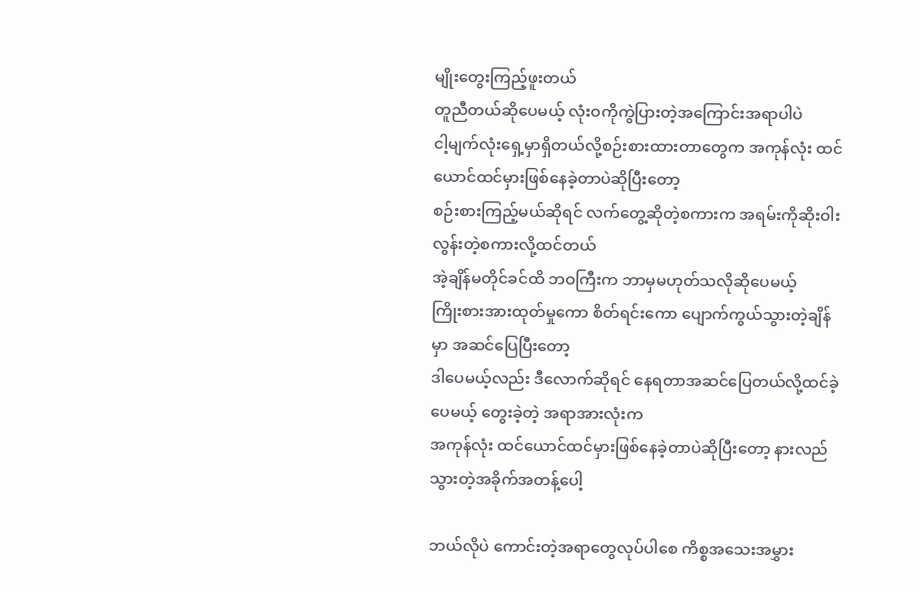မျိုးတွေးကြည့်ဖူးတယ်
တူညီတယ်ဆိုပေမယ့် လုံးဝကိုကွဲပြားတဲ့အကြောင်းအရာပါပဲ
ငါ့မျက်လုံးရှေ့မှာရှိတယ်လို့စဉ်းစားထားတာတွေက အကုန်လုံး ထင်ယောင်ထင်မှားဖြစ်နေခဲ့တာပဲဆိုပြီးတော့
စဉ်းစားကြည့်မယ်ဆိုရင် လက်တွေ့ဆိုတဲ့စကားက အရမ်းကိုဆိုးဝါးလွန်းတဲ့စကားလို့ထင်တယ်
အဲ့ချိန်မတိုင်ခင်ထိ ဘဝကြီးက ဘာမှမဟုတ်သလိုဆိုပေမယ့်
ကြိုးစားအားထုတ်မှုကော စိတ်ရင်းကော ပျောက်ကွယ်သွားတဲ့ချိန်မှာ အဆင်ပြေပြီးတော့
ဒါပေမယ့်လည်း ဒီလောက်ဆိုရင် နေရတာအဆင်ပြေတယ်လို့ထင်ခဲ့ပေမယ့် တွေးခဲ့တဲ့ အရာအားလုံးက
အကုန်လုံး ထင်ယောင်ထင်မှားဖြစ်နေခဲ့တာပဲဆိုပြီးတော့ နားလည်သွားတဲ့အခိုက်အတန့်ပေါ့

ဘယ်လိုပဲ ကောင်းတဲ့အရာတွေလုပ်ပါစေ ကိစ္စအသေးအမွှား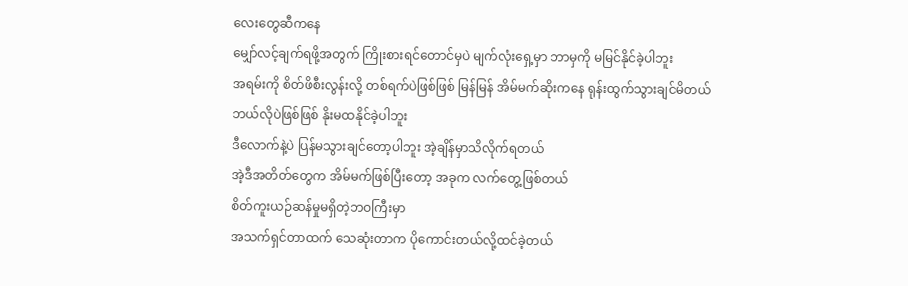လေးတွေဆီကနေ
မျှော်လင့်ချက်ရဖို့အတွက် ကြိုးစားရင်တောင်မှပဲ မျက်လုံးရှေ့မှာ ဘာမှကို မမြင်နိုင်ခဲ့ပါဘူး
အရမ်းကို စိတ်ဖိစီးလွန်းလို့ တစ်ရက်ပဲဖြစ်ဖြစ် မြန်မြန် အိမ်မက်ဆိုးကနေ ရုန်းထွက်သွားချင်မိတယ်
ဘယ်လိုပဲဖြစ်ဖြစ် နိုးမထနိုင်ခဲ့ပါဘူး
ဒီလောက်နဲ့ပဲ ပြန်မသွားချင်တော့ပါဘူး အဲ့ချိန်မှာသိလိုက်ရတယ်
အဲ့ဒီအတိတ်တွေက အိမ်မက်ဖြစ်ပြီးတော့ အခုက လက်တွေ့ဖြစ်တယ်
စိတ်ကူးယဉ်ဆန်မှုမရှိတဲ့ဘဝကြီးမှာ
အသက်ရှင်တာထက် သေဆုံးတာက ပိုကောင်းတယ်လို့ထင်ခဲ့တယ်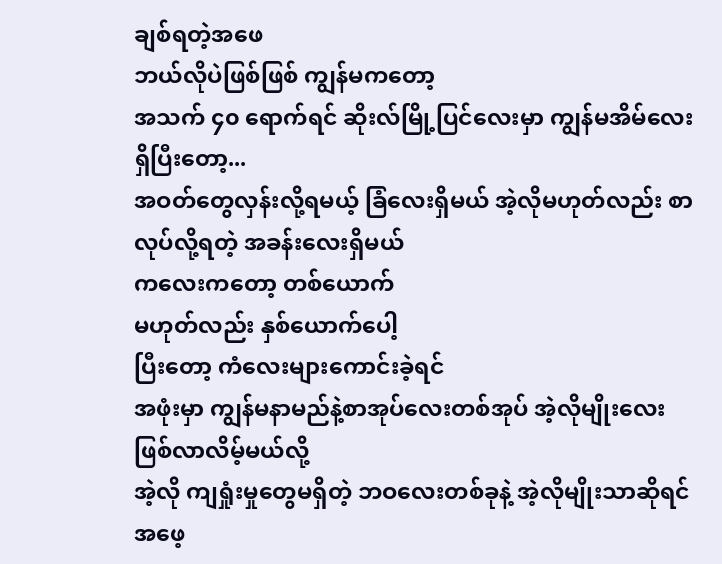ချစ်ရတဲ့အဖေ
ဘယ်လိုပဲဖြစ်ဖြစ် ကျွန်မကတော့
အသက် ၄၀ ရောက်ရင် ဆိုးလ်မြို့ပြင်လေးမှာ ကျွန်မအိမ်လေးရှိပြီးတော့...
အဝတ်တွေလှန်းလို့ရမယ့် ခြံလေးရှိမယ် အဲ့လိုမဟုတ်လည်း စာလုပ်လို့ရတဲ့ အခန်းလေးရှိမယ်
ကလေးကတော့ တစ်ယောက်
မဟုတ်လည်း နှစ်ယောက်ပေါ့
ပြီးတော့ ကံလေးများကောင်းခဲ့ရင်
အဖုံးမှာ ကျွန်မနာမည်နဲ့စာအုပ်လေးတစ်အုပ် အဲ့လိုမျိုးလေး ဖြစ်လာလိမ့်မယ်လို့
အဲ့လို ကျရှုံးမှုတွေမရှိတဲ့ ဘဝလေးတစ်ခုနဲ့ အဲ့လိုမျိုးသာဆိုရင် အဖေ့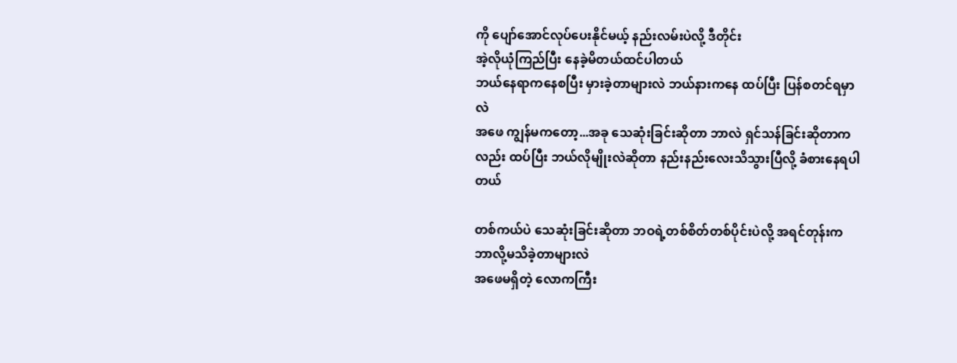ကို ပျော်အောင်လုပ်ပေးနိုင်မယ့် နည်းလမ်းပဲလို့ ဒီတိုင်း
အဲ့လိုယုံကြည်ပြီး နေခဲ့မိတယ်ထင်ပါတယ်
ဘယ်နေရာကနေစပြီး မှားခဲ့တာများလဲ ဘယ်နားကနေ ထပ်ပြီး ပြန်စတင်ရမှာလဲ
အဖေ ကျွန်မကတော့...အခု သေဆုံးခြင်းဆိုတာ ဘာလဲ ရှင်သန်ခြင်းဆိုတာကလည်း ထပ်ပြီး ဘယ်လိုမျိုးလဲဆိုတာ နည်းနည်းလေးသိသွားပြီလို့ ခံစားနေရပါတယ်

တစ်ကယ်ပဲ သေဆုံးခြင်းဆိုတာ ဘဝရဲ့တစ်စိတ်တစ်ပိုင်းပဲလို့ အရင်တုန်းက ဘာလို့မသိခဲ့တာများလဲ
အဖေမရှိတဲ့ လောကကြီး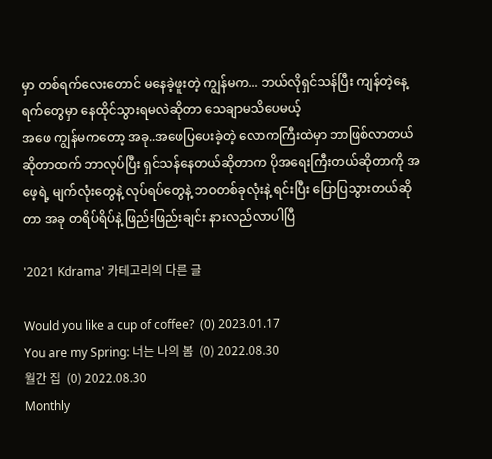မှာ တစ်ရက်လေးတောင် မနေခဲ့ဖူးတဲ့ ကျွန်မက... ဘယ်လိုရှင်သန်ပြီး ကျန်တဲ့နေ့ရက်တွေမှာ နေထိုင်သွားရမလဲဆိုတာ သေချာမသိပေမယ့်
အဖေ ကျွန်မကတော့ အခု..အဖေပြပေးခဲ့တဲ့ လောကကြီးထဲမှာ ဘာဖြစ်လာတယ်ဆိုတာထက် ဘာလုပ်ပြီး ရှင်သန်နေတယ်ဆိုတာက ပိုအရေးကြီးတယ်ဆိုတာကို အဖေ့ရဲ့ မျက်လုံးတွေနဲ့ လုပ်ရပ်တွေနဲ့ ဘဝတစ်ခုလုံးနဲ့ ရင်းပြီး ပြောပြသွားတယ်ဆိုတာ အခု တရိပ်ရိပ်နဲ့ ဖြည်းဖြည်းချင်း နားလည်လာပါပြီ

'2021 Kdrama' 카테고리의 다른 글

Would you like a cup of coffee?  (0) 2023.01.17
You are my Spring: 너는 나의 봄  (0) 2022.08.30
월간 집  (0) 2022.08.30
Monthly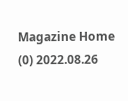Magazine Home  (0) 2022.08.26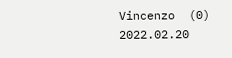Vincenzo  (0) 2022.02.20